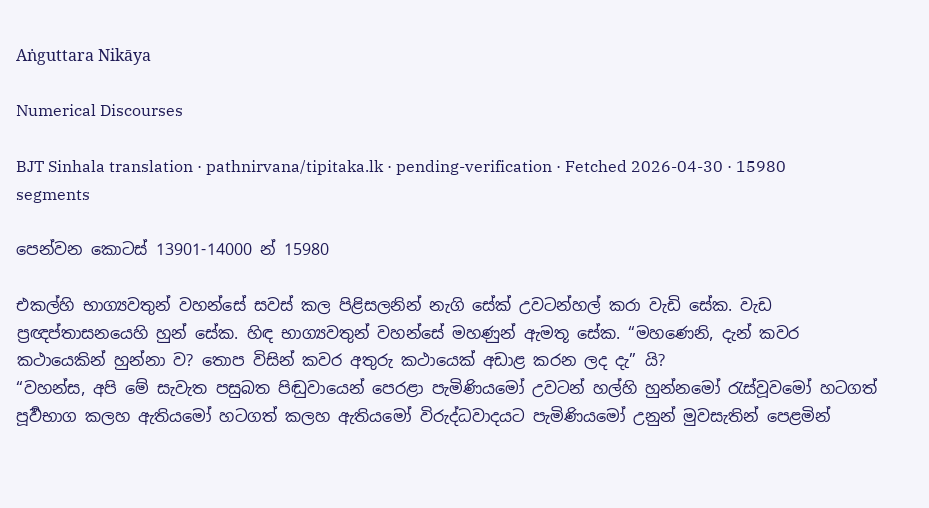Aṅguttara Nikāya

Numerical Discourses

BJT Sinhala translation · pathnirvana/tipitaka.lk · pending-verification · Fetched 2026-04-30 · 15980 segments

පෙන්වන කොටස් 13901-14000 න් 15980

එකල්හි භාග්‍යවතුන් වහන්සේ සවස් කල පිළිසලනින් නැගි සේක් උවටන්හල් කරා වැඩි සේක. වැඩ ප්‍රඥප්තාසනයෙහි හුන් සේක. හිඳ භාග්‍යවතුන් වහන්සේ මහණුන් ඇමතූ සේක. “මහණෙනි, දැන් කවර කථායෙකින් හුන්නා ව? තොප විසින් කවර අතුරු කථායෙක් අඩාළ කරන ලද දැ” යි?
“වහන්ස, අපි මේ සැවැත පසුබත පිඬුවායෙන් පෙරළා පැමිණියමෝ උවටන් හල්හි හුන්නමෝ රැස්වූවමෝ හටගත් පූර්‍වභාග කලහ ඇතියමෝ හටගත් කලහ ඇතියමෝ විරුද්ධවාදයට පැමිණියමෝ උනුන් මුවසැතින් පෙළමින්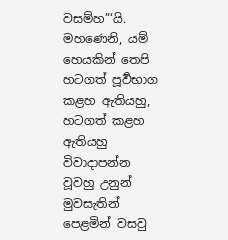වසම්හ”‘යි.
මහණෙනි, යම් හෙයකින් තෙපි හටගත් පූර්‍වභාග කළහ ඇතියහු, හටගත් කළහ ඇතියහු විවාදාපන්න වූවහු උනුන් මුවසැතින් පෙළමින් වසවු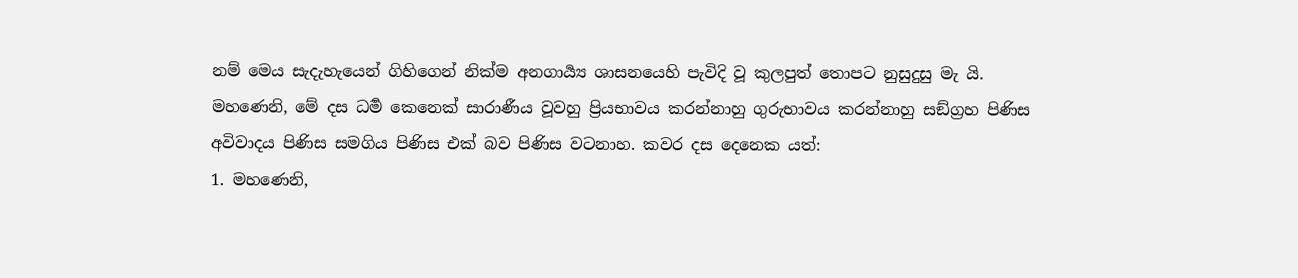නම් මෙය සැදැහැයෙන් ගිහිගෙන් නික්ම අනගාර්‍ය්‍ය ශාසනයෙහි පැවිදි වූ කුලපුත් තොපට නුසුදුසු මැ යි.
මහණෙනි, මේ දස ධර්‍ම කෙනෙක් සාරාණීය වූවහු ප්‍රියභාවය කරන්නාහු ගුරුභාවය කරන්නාහු සඞ්ග්‍රහ පිණිස අවිවාදය පිණිස සමගිය පිණිස එක් බව පිණිස වටනාහ. කවර දස දෙනෙක යත්:
1. මහණෙනි,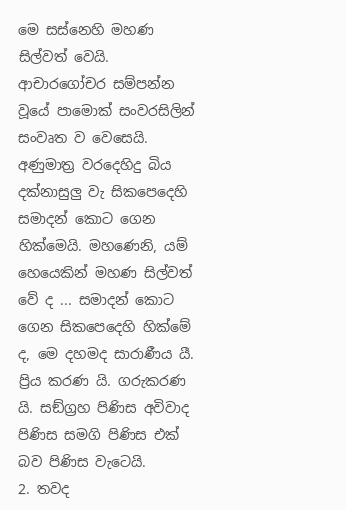මෙ සස්නෙහි මහණ සිල්වත් වෙයි. ආචාරගෝචර සම්පන්න වූයේ පාමොක් සංවරසිලින් සංවෘත ව වෙසෙයි. අණුමාත්‍ර වරදෙහිදු බිය දක්නාසුලු වැ සිකපෙදෙහි සමාදන් කොට ගෙන හික්මෙයි. මහණෙනි, යම් හෙයෙකින් මහණ සිල්වත් වේ ද ... සමාදන් කොට ගෙන සිකපෙදෙහි හික්මේ ද, මෙ දහමද සාරාණීය යී. ප්‍රිය කරණ යි. ගරුකරණ යි. සඞ්ග්‍රහ පිණිස අවිවාද පිණිස සමගි පිණිස එක් බව පිණිස වැටෙයි.
2. තවද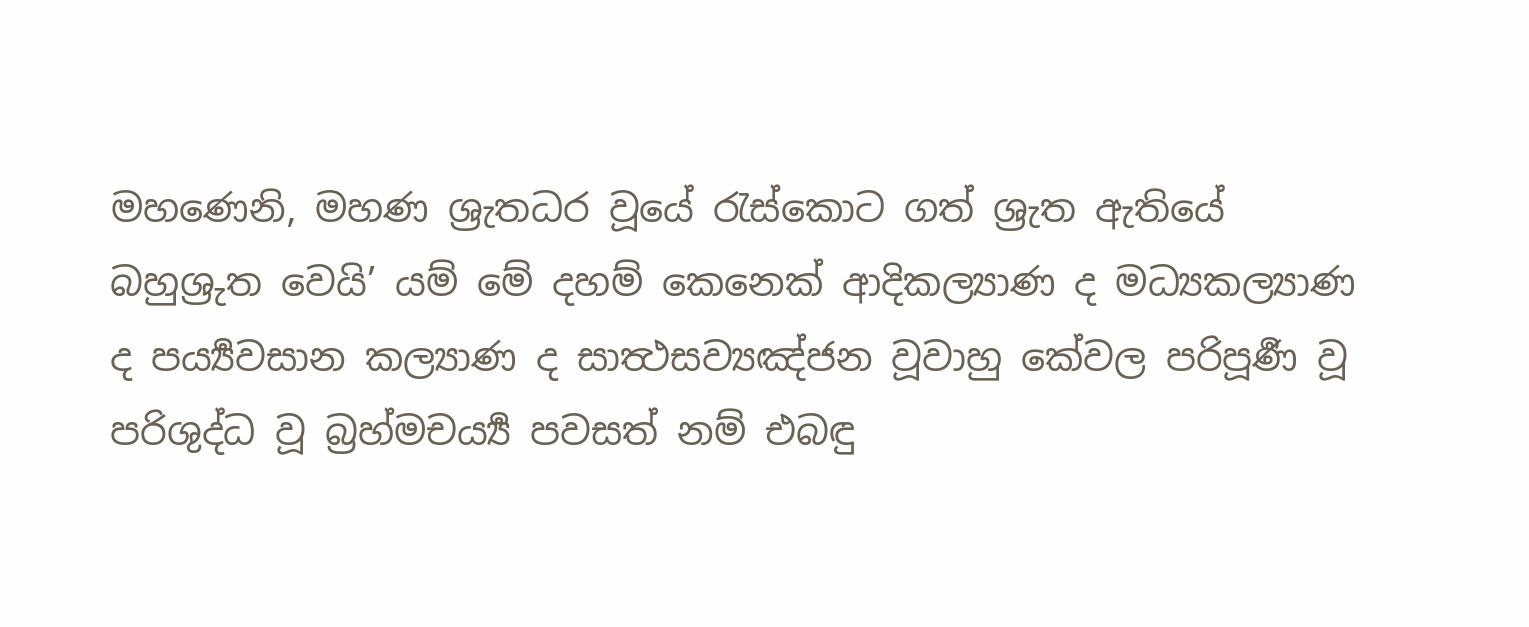මහණෙනි, මහණ ශ්‍රැතධර වූයේ රැස්කොට ගත් ශ්‍රැත ඇතියේ බහුශ්‍රුත වෙයි’ යම් මේ දහම් කෙනෙක් ආදිකල්‍යාණ ද මධ්‍යකල්‍යාණ ද පර්‍ය්‍යවසාන කල්‍යාණ ද සාත්‍ථසව්‍යඤ්ජන වූවාහු කේවල පරිපූර්‍ණ වූ පරිශුද්ධ වූ බ්‍රහ්මචර්‍ය්‍ය පවසත් නම් එබඳු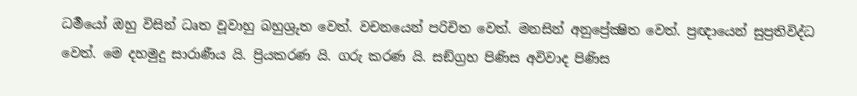ධර්‍මයෝ ඔහු විසින් ධෘත වූවාහු බහුශ්‍රුත වෙත්. වචනයෙන් පරිචිත වෙත්. මනසින් අනුප්‍රේක්‍ෂිත වෙත්. ප්‍රඥායෙන් සුප්‍රතිවිද්ධ වෙත්. මෙ දහමුදු සාරාණීය යි. ප්‍රියකරණ යි. ගරු කරණ යි. සඞ්ග්‍රහ පිණිස අවිවාද පිණිස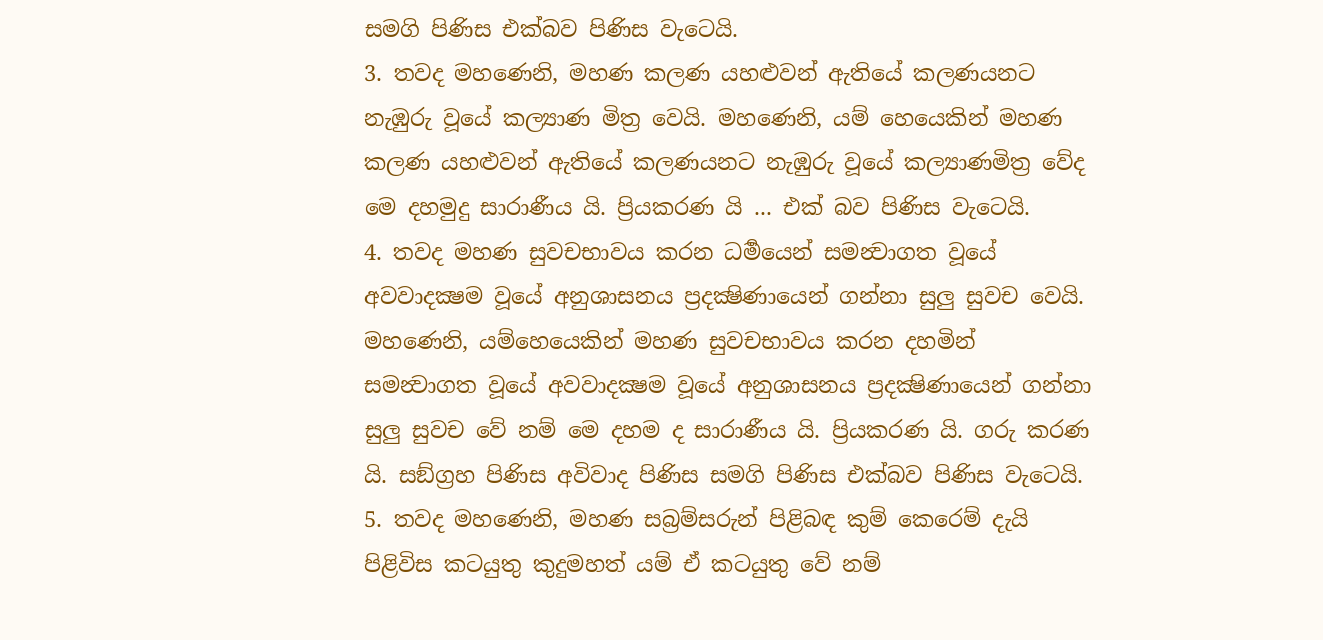සමගි පිණිස එක්බව පිණිස වැටෙයි.
3. තවද මහණෙනි, මහණ කලණ යහළුවන් ඇතියේ කලණයනට නැඹුරු වූයේ කල්‍යාණ මිත්‍ර වෙයි. මහණෙනි, යම් හෙයෙකින් මහණ කලණ යහළුවන් ඇතියේ කලණයනට නැඹුරු වූයේ කල්‍යාණමිත්‍ර වේද මෙ දහමුදු සාරාණීය යි. ප්‍රියකරණ යි ... එක් බව පිණිස වැටෙයි.
4. තවද මහණ සුවචභාවය කරන ධර්‍මයෙන් සමන්‍වාගත වූයේ අවවාදක්‍ෂම වූයේ අනුශාසනය ප්‍රදක්‍ෂිණායෙන් ගන්නා සුලු සුවච වෙයි. මහණෙනි, යම්හෙයෙකින් මහණ සුවචභාවය කරන දහමින් සමන්‍වාගත වූයේ අවවාදක්‍ෂම වූයේ අනුශාසනය ප්‍රදක්‍ෂිණායෙන් ගන්නා සුලු සුවච වේ නම් මෙ දහම ද සාරාණීය යි. ප්‍රියකරණ යි. ගරු කරණ යි. සඞ්ග්‍රහ පිණිස අවිවාද පිණිස සමගි පිණිස එක්බව පිණිස වැටෙයි.
5. තවද මහණෙනි, මහණ සබ්‍රම්සරුන් පිළිබඳ කුම් කෙරෙම් දැයි පිළිවිස කටයුතු කුදුමහත් යම් ඒ කටයුතු වේ නම්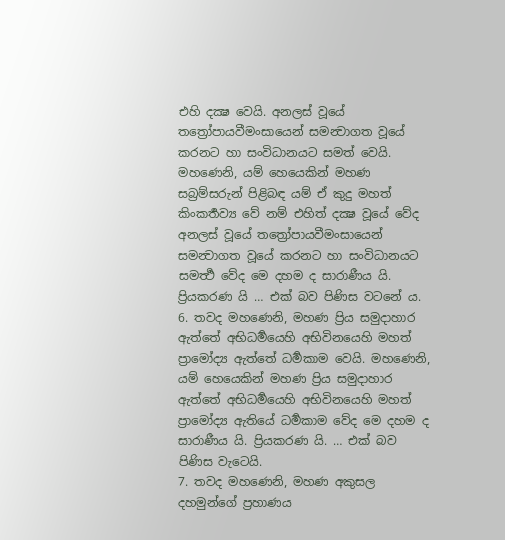එහි දක්‍ෂ වෙයි. අනලස් වූයේ තත්‍රෝපායවීමංසායෙන් සමන්‍වාගත වූයේ කරනට හා සංවිධානයට සමත් වෙයි. මහණෙනි, යම් හෙයෙකින් මහණ සබ්‍රම්සරුන් පිළිබඳ යම් ඒ කුදු මහත් කිංකර්‍තව්‍ය වේ නම් එහිත් දක්‍ෂ වූයේ වේද අනලස් වූයේ තත්‍රෝපායවීමංසායෙන් සමන්‍වාගත වූයේ කරනට හා සංවිධානයට සමර්‍ත්‍ථ වේද මෙ දහම ද සාරාණීය යි. ප්‍රියකරණ යි … එක් බව පිණිස වටනේ ය.
6. තවද මහණෙනි, මහණ ප්‍රිය සමුදාහාර ඇත්තේ අභිධර්‍මයෙහි අභිවිනයෙහි මහත් ප්‍රාමෝද්‍ය ඇත්තේ ධර්‍මකාම වෙයි. මහණෙනි, යම් හෙයෙකින් මහණ ප්‍රිය සමුදාහාර ඇත්තේ අභිධර්‍මයෙහි අභිවිනයෙහි මහත් ප්‍රාමෝද්‍ය ඇතියේ ධර්‍මකාම වේද මෙ දහම ද සාරාණීය යි. ප්‍රියකරණ යි. … එක් බව පිණිස වැටෙයි.
7. තවද මහණෙනි, මහණ අකුසල දහමුන්ගේ ප්‍රහාණය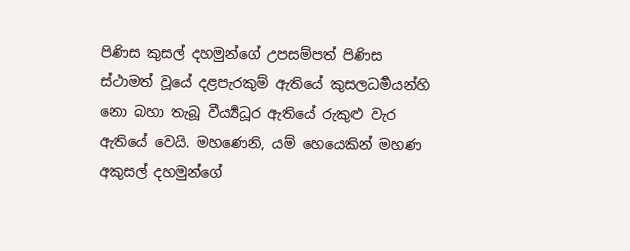පිණිස කුසල් දහමුන්ගේ උපසම්පත් පිණිස ස්ථාමත් වූයේ දළපැරකුම් ඇතියේ කුසලධර්‍මයන්හි නො බහා තැබූ වීර්‍ය්‍යධූර ඇතියේ රුකුළු වැර ඇතියේ වෙයි. මහණෙනි, යම් හෙයෙකින් මහණ අකුසල් දහමුන්ගේ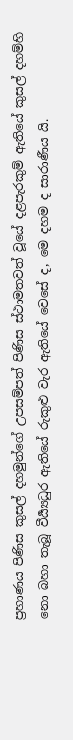ප්‍රහාණය පිණිස කුසල් දහමුන්ගේ උපසම්පත් පිණිස ස්ථාමතවත් වූයේ දළපැරකුම් ඇතියේ කුසල් දහම්හි නො බහා තැබූ වීර්‍ය්‍යධුර ඇතියේ රුකුළු වැර ඇතියේ වෙසේ ද, මෙ දහම ද සාරාණීය යි.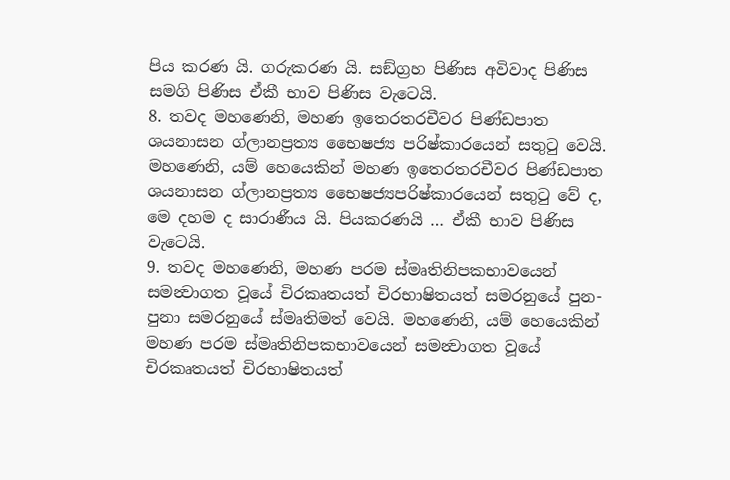පිය කරණ යි. ගරුකරණ යි. සඞ්ග්‍රහ පිණිස අවිවාද පිණිස සමගි පිණිස ඒකී භාව පිණිස වැටෙයි.
8. තවද මහණෙනි, මහණ ඉතෙරතරචීවර පිණ්ඩපාත ශයනාසන ග්ලානප්‍රත්‍ය භෛෂජ්‍ය පරිෂ්කාරයෙන් සතුටු වෙයි. මහණෙනි, යම් හෙයෙකින් මහණ ඉතෙරතරචීවර පිණ්ඩපාත ශයනාසන ග්ලානප්‍රත්‍ය භෛෂජ්‍යපරිෂ්කාරයෙන් සතුටු වේ ද, මෙ දහම ද සාරාණීය යි. පියකරණයි … ඒකී භාව පිණිස වැටෙයි.
9. තවද මහණෙනි, මහණ පරම ස්මෘතිනිපකභාවයෙන් සමන්‍වාගත වූයේ චිරකෘතයත් චිරභාෂිතයත් සමරනුයේ පුන-පුනා සමරනුයේ ස්මෘතිමත් වෙයි. මහණෙනි, යම් හෙයෙකින් මහණ පරම ස්මෘතිනිපකභාවයෙන් සමන්‍වාගත වූයේ චිරකෘතයත් චිරභාෂිතයත්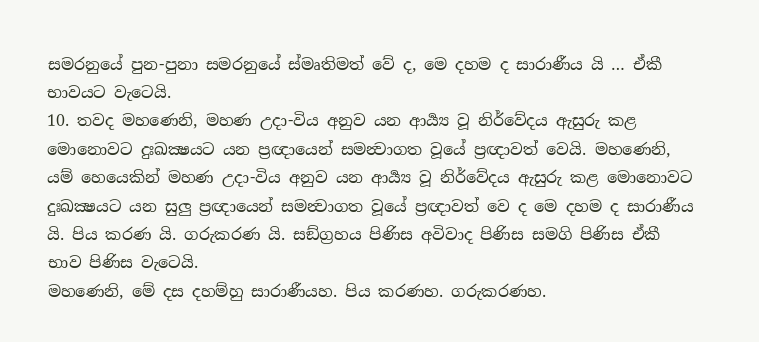සමරනුයේ පුන-පුනා සමරනුයේ ස්මෘතිමත් වේ ද, මෙ දහම ද සාරාණීය යි … ඒකී භාවයට වැටෙයි.
10. තවද මහණෙනි, මහණ උදා-විය අනුව යන ආර්‍ය්‍ය වූ නිර්වේදය ඇසුරු කළ මොනොවට දුඃඛක්‍ෂයට යන ප්‍රඥායෙන් සමන්‍වාගත වූයේ ප්‍රඥාවත් වෙයි. මහණෙනි, යම් හෙයෙකින් මහණ උදා-විය අනුව යන ආර්‍ය්‍ය වූ නිර්වේදය ඇසුරු කළ මොනොවට දුඃඛක්‍ෂයට යන සුලු ප්‍රඥායෙන් සමන්‍වාගත වූයේ ප්‍රඥාවත් වෙ ද මෙ දහම ද සාරාණීය යි. පිය කරණ යි. ගරුකරණ යි. සඞ්ග්‍රහය පිණිස අවිවාද පිණිස සමගි පිණිස ඒකී භාව පිණිස වැටෙයි.
මහණෙනි, මේ දස දහම්හු සාරාණීයහ. පිය කරණහ. ගරුකරණහ.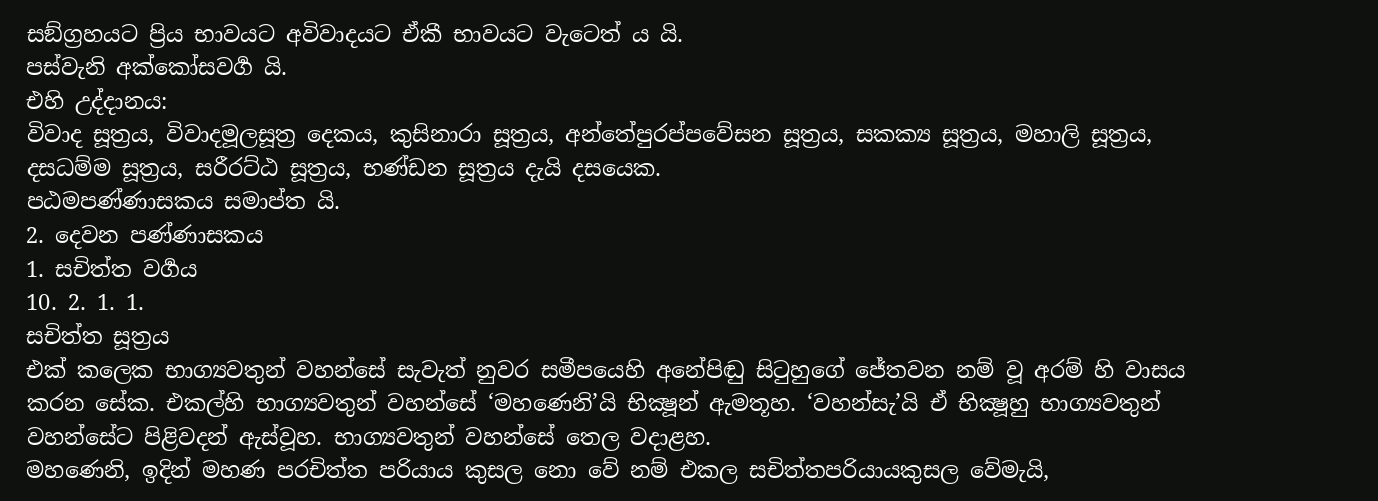සඞ්ග්‍රහයට ප්‍රිය භාවයට අවිවාදයට ඒකී භාවයට වැටෙත් ය යි.
පස්වැනි අක්කෝසවර්‍ග යි.
එහි උද්දානය:
විවාද සූත්‍රය, විවාදමූලසූත්‍ර දෙකය, කුසිනාරා සූත්‍රය, අන්තේපුරප්පවේසන සූත්‍රය, සකක්‍ය සූත්‍රය, මහාලි සූත්‍රය, දසධම්ම සූත්‍රය, සරීරට්ඨ සූත්‍රය, භණ්ඩන සූත්‍රය දැයි දසයෙක.
පඨමපණ්ණාසකය සමාප්ත යි.
2. දෙවන පණ්ණාසකය
1. සචිත්ත වර්‍ගය
10. 2. 1. 1.
සචිත්ත සූත්‍රය
එක් කලෙක භාග්‍යවතුන් වහන්සේ සැවැත් නුවර සමීපයෙහි අනේපිඬු සිටුහුගේ ජේතවන නම් වූ අරම් හි වාසය කරන සේක. එකල්හි භාග්‍යවතුන් වහන්සේ ‘මහණෙනි’යි භික්‍ෂූන් ඇමතූහ. ‘වහන්සැ’යි ඒ භික්‍ෂූහු භාග්‍යවතුන් වහන්සේට පිළිවදන් ඇස්වූහ. භාග්‍යවතුන් වහන්සේ තෙල වදාළහ.
මහණෙනි, ඉදින් මහණ පරචිත්ත පරියාය කුසල නො වේ නම් එකල සචිත්තපරියායකුසල වේමැයි,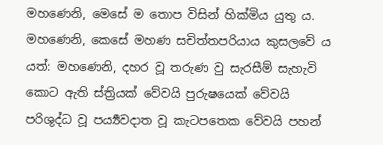මහණෙනි, මෙසේ ම තොප විසින් හික්මිය යුතු ය.
මහණෙනි, කෙසේ මහණ සචිත්තපරියාය කුසලවේ ය යත්: මහණෙනි, දහර වූ තරුණ වු සැරසීම් සැහැවි කොට ඇති ස්ත්‍රියක් වේවයි පුරුෂයෙක් වේවයි පරිශුද්ධ වූ පර්‍ය්‍යවදාත වූ කැටපතෙක වේවයි පහන්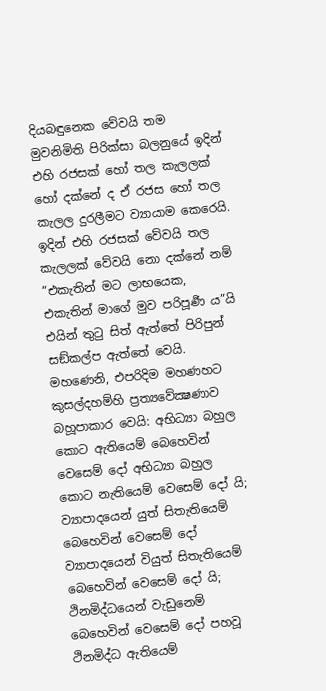දියබඳුනෙක වේවයි තම මුවනිමිති පිරික්සා බලනුයේ ඉදින් එහි රජසක් හෝ තල කැලලක් හෝ දක්නේ ද ඒ රජස හෝ තල කැලල දුරලීමට ව්‍යායාම කෙරෙයි. ඉදින් එහි රජසක් වේවයි තල කැලලක් වේවයි නො දක්නේ නම් “එකැතින් මට ලාභයෙක, එකැතින් මාගේ මුව පරිපූර්‍ණ ය”යි එයින් තුටු සිත් ඇත්තේ පිරිපුන් සඞ්කල්ප ඇත්තේ වෙයි. මහණෙනි, එපරිදිම මහණහට කුසල්දහම්හි ප්‍රත්‍යවේක්‍ෂණාව බහූපාකාර වෙයි: අභිධ්‍යා බහුල කොට ඇතියෙම් බෙහෙවින් වෙසෙම් දෝ අභිධ්‍යා බහුල කොට නැතියෙම් වෙසෙම් දෝ යි; ව්‍යාපාදයෙන් යුත් සිතැතියෙම් බෙහෙවින් වෙසෙම් දෝ ව්‍යාපාදයෙන් වියුත් සිතැතියෙම් බෙහෙවින් වෙසෙම් දෝ යි; ථිනමිද්ධයෙන් වැඩුනෙම් බෙහෙවින් වෙසෙම් දෝ පහවූ ථිනමිද්ධ ඇතියෙම්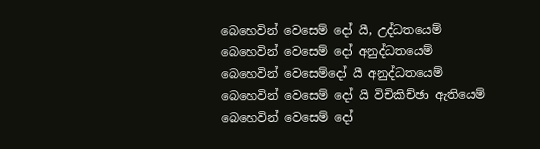බෙහෙවින් වෙසෙම් දෝ යී, උද්ධතයෙම් බෙහෙවින් වෙසෙම් දෝ අනුද්ධතයෙම් බෙහෙවින් වෙසෙම්දෝ යී අනුද්ධතයෙම් බෙහෙවින් වෙසෙම් දෝ යි විචිකිච්ඡා ඇතියෙම් බෙහෙවින් වෙසෙම් දෝ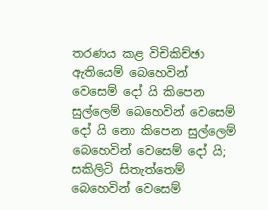තරණය කළ විචිකිච්ඡා ඇතියෙම් බෙහෙවින් වෙසෙම් දෝ යි කිපෙන සුල්ලෙම් බෙහෙවින් වෙසෙම් දෝ යි නො කිපෙන සුල්ලෙම් බෙහෙවින් වෙසෙම් දෝ යි; සකිලිටි සිතැත්තෙම් බෙහෙවින් වෙසෙම්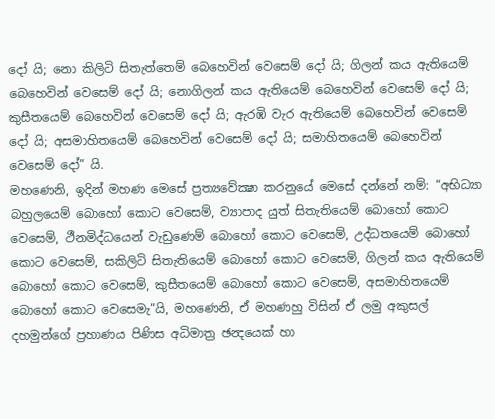දෝ යි; නො කිලිටි සිතැත්තෙම් බෙහෙවින් වෙසෙම් දෝ යි; ගිලන් කය ඇතියෙම් බෙහෙවින් වෙසෙම් දෝ යි; නොගිලන් කය ඇතියෙම් බෙහෙවින් වෙසෙම් දෝ යි; කුසීතයෙම් බෙහෙවින් වෙසෙම් දෝ යි; ඇරඹි වැර ඇතියෙම් බෙහෙවින් වෙසෙම් දෝ යි; අසමාහිතයෙම් බෙහෙවින් වෙසෙම් දෝ යි; සමාහිතයෙම් බෙහෙවින් වෙසෙම් දෝ” යි.
මහණෙනි, ඉදින් මහණ මෙසේ ප්‍රත්‍යවේක්‍ෂා කරනුයේ මෙසේ දන්නේ නම්: “අභිධ්‍යා බහුලයෙම් බොහෝ කොට වෙසෙම්, ව්‍යාපාද යුත් සිතැතියෙම් බොහෝ කොට වෙසෙම්, ථීනමිද්ධයෙන් වැඩුණෙම් බොහෝ කොට වෙසෙම්, උද්ධතයෙම් බොහෝ කොට වෙසෙම්, සකිලිටි සිතැතියෙම් බොහෝ කොට වෙසෙම්, ගිලන් කය ඇතියෙම් බොහෝ කොට වෙසෙම්, කුසීතයෙම් බොහෝ කොට වෙසෙම්, අසමාහිතයෙම් බොහෝ කොට වෙසෙමැ”යි, මහණෙනි, ඒ මහණහු විසින් ඒ ලමු අකුසල් දහමුන්ගේ ප්‍රහාණය පිණිස අධිමාත්‍ර ඡන්‍දයෙක් හා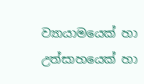ව්‍යායාමයෙක් හා උත්සාහයෙක් හා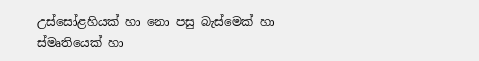උස්සෝළහියක් හා නො පසු බැස්මෙක් හා ස්මෘතියෙක් හා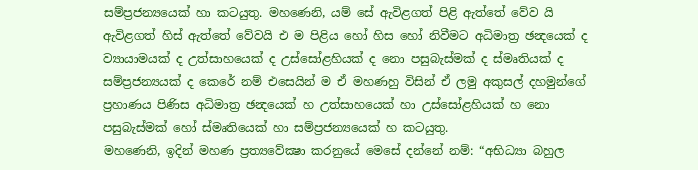සම්ප්‍රජන්‍යයෙක් හා කටයුතු. මහණෙනි, යම් සේ ඇවිළගත් පිළි ඇත්තේ වේව යි ඇවිළගත් හිස් ඇත්තේ වේවයි එ ම පිළිය හෝ හිස හෝ නිවීමට අධිමාත්‍ර ඡන්‍දයෙක් ද ව්‍යායාමයක් ද උත්සාහයෙක් ද උස්සෝළහියක් ද නො පසුබැස්මක් ද ස්මෘතියක් ද සම්ප්‍රජන්‍යයක් ද කෙරේ නම් එසෙයින් ම ඒ මහණහු විසින් ඒ ලමු අකුසල් දහමුන්ගේ ප්‍රහාණය පිණිස අධිමාත්‍ර ඡන්‍දයෙක් හ උත්සාහයෙක් හා උස්සෝළහියක් හ නො පසුබැස්මක් හෝ ස්මෘතියෙක් හා සම්ප්‍රජන්‍යයෙක් හ කටයුතු.
මහණෙනි, ඉදින් මහණ ප්‍රත්‍යවේක්‍ෂා කරනුයේ මෙසේ දන්නේ නම්: “අභිධ්‍යා බහුල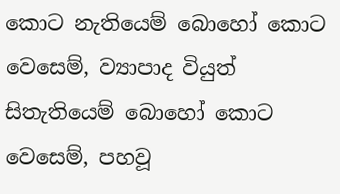කොට නැතියෙම් බොහෝ කොට වෙසෙම්, ව්‍යාපාද වියුත් සිතැතියෙම් බොහෝ කොට වෙසෙම්, පහවූ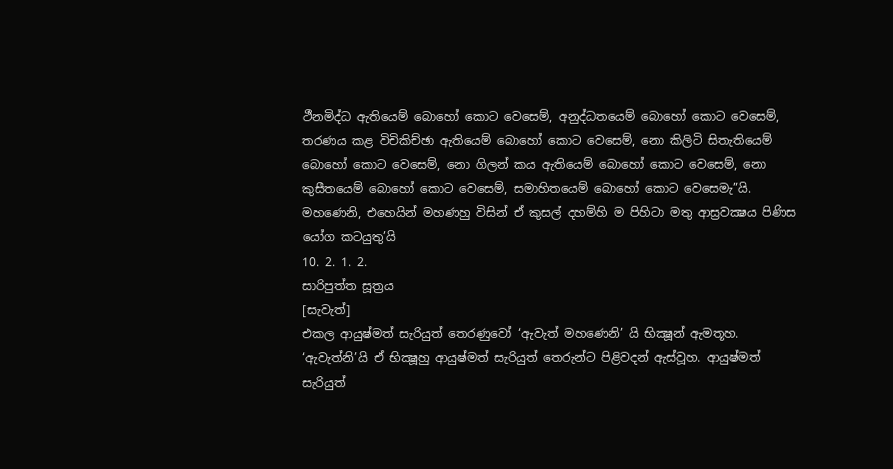ථීනමිද්ධ ඇතියෙම් බොහෝ කොට වෙසෙම්, අනුද්ධතයෙම් බොහෝ කොට වෙසෙම්, තරණය කළ විචිකිච්ඡා ඇතියෙම් බොහෝ කොට වෙසෙම්, නො කිලිටි සිතැතියෙම් බොහෝ කොට වෙසෙම්, නො ගිලන් කය ඇතියෙම් බොහෝ කොට වෙසෙම්, නො කුසීතයෙම් බොහෝ කොට වෙසෙම්, සමාහිතයෙම් බොහෝ කොට වෙසෙමැ”යි. මහණෙනි, එහෙයින් මහණහු විසින් ඒ කුසල් දහම්හි ම පිහිටා මතු ආස්‍රවක්‍ෂය පිණිස යෝග කටයුතු’යි
10. 2. 1. 2.
සාරිපුත්ත සූත්‍රය
[සැවැත්]
එකල ආයුෂ්මත් සැරියුත් තෙරණුවෝ ‘ඇවැත් මහණෙනි’ යි භික්‍ෂූන් ඇමතූහ. ‘ඇවැත්නි’යි ඒ භික්‍ෂූහු ආයුෂ්මත් සැරියුත් තෙරුන්ට පිළිවදන් ඇස්වූහ. ආයුෂ්මත් සැරියුත්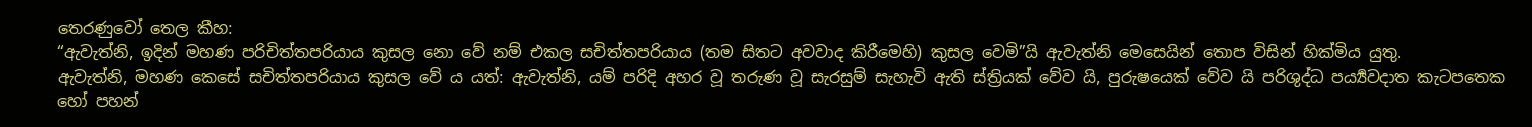තෙරණුවෝ තෙල කීහ:
“ඇවැත්නි, ඉදින් මහණ පරිචිත්තපරියාය කුසල නො වේ නම් එකල සචිත්තපරියාය (තම සිතට අවවාද කිරීමෙහි) කුසල වෙමි”යි ඇවැත්නි මෙසෙයින් තොප විසින් හික්මිය යුතු.
ඇවැත්නි, මහණ කෙසේ සචිත්තපරියාය කුසල වේ ය යත්: ඇවැත්නි, යම් පරිදි අහර වූ තරුණ වූ සැරසුම් සැහැවි ඇති ස්ත්‍රියක් වේව යි, පුරුෂයෙක් වේව යි පරිශුද්ධ පර්‍ය්‍යවදාත කැටපතෙක හෝ පහන්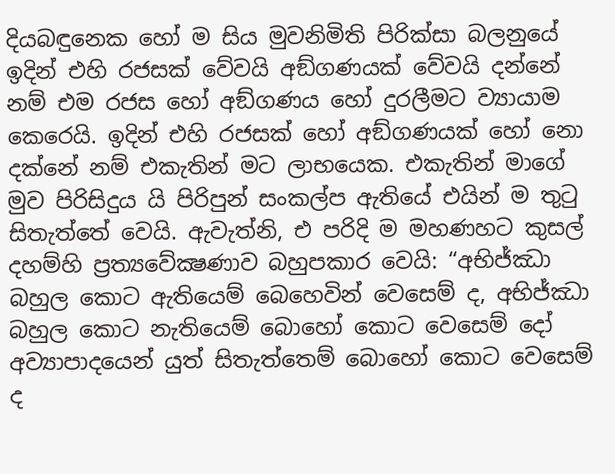දියබඳුනෙක හෝ ම සිය මුවනිමිති පිරික්සා බලනුයේ ඉදින් එහි රජසක් වේවයි අඞ්ගණයක් වේවයි දන්නේ නම් එම රජස හෝ අඞ්ගණය හෝ දුරලීමට ව්‍යායාම කෙරෙයි. ඉදින් එහි රජසක් හෝ අඞ්ගණයක් හෝ නො දක්නේ නම් එකැතින් මට ලාභයෙක. එකැතින් මාගේ මුව පිරිසිදුය යි පිරිපුන් සංකල්ප ඇතියේ එයින් ම තුටු සිතැත්තේ වෙයි. ඇවැත්නි, එ පරිදි ම මහණහට කුසල් දහම්හි ප්‍රත්‍යවේක්‍ෂණාව බහුපකාර වෙයි: “අභිජ්ඣා බහුල කොට ඇතියෙම් බෙහෙවින් වෙසෙම් ද, අභිජ්ඣා බහුල කොට නැතියෙම් බොහෝ කොට වෙසෙම් දෝ අව්‍යාපාදයෙන් යුත් සිතැත්තෙම් බොහෝ කොට වෙසෙම් ද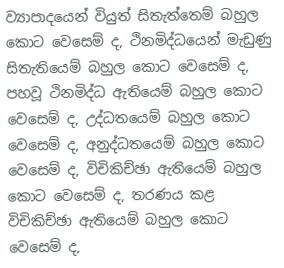ව්‍යාපාදයෙන් වියුත් සිතැත්තෙම් බහුල කොට වෙසෙම් ද, ථිනමිද්ධයෙන් මැඩුණු සිතැතියෙම් බහුල කොට වෙසෙම් ද, පහවූ ථිනමිද්ධ ඇතියෙම් බහුල කොට වෙසෙම් ද, උද්ධතයෙම් බහුල කොට වෙසෙම් ද, අනුද්ධතයෙම් බහුල කොට වෙසෙම් ද, විචිකිච්ඡා ඇතියෙම් බහුල කොට වෙසෙම් ද, තරණය කළ විචිකිච්ඡා ඇතියෙම් බහුල කොට වෙසෙම් ද,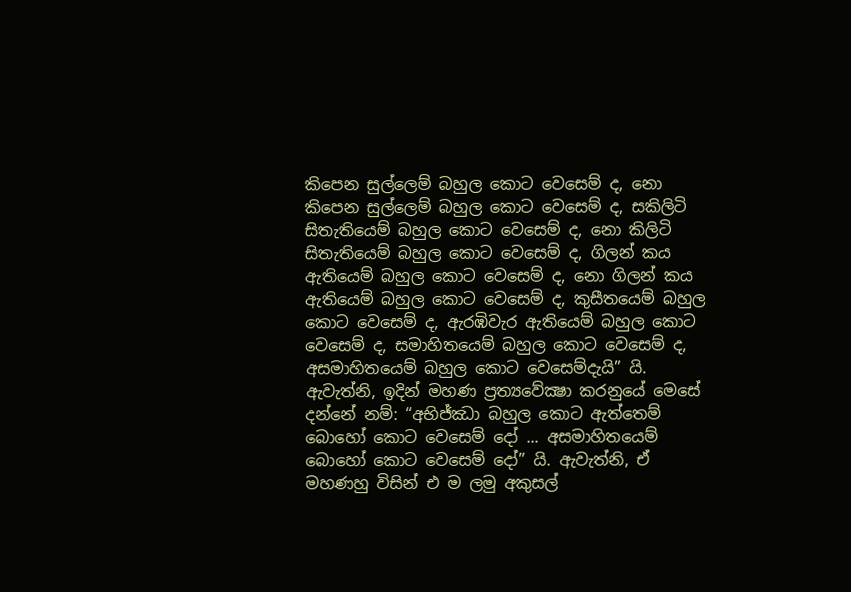කිපෙන සුල්ලෙම් බහුල කොට වෙසෙම් ද, නො කිපෙන සුල්ලෙම් බහුල කොට වෙසෙම් ද, සකිලිටි සිතැතියෙම් බහුල කොට වෙසෙම් ද, නො කිලිටි සිතැතියෙම් බහුල කොට වෙසෙම් ද, ගිලන් කය ඇතියෙම් බහුල කොට වෙසෙම් ද, නො ගිලන් කය ඇතියෙම් බහුල කොට වෙසෙම් ද, කුසීතයෙම් බහුල කොට වෙසෙම් ද, ඇරඹිවැර ඇතියෙම් බහුල කොට වෙසෙම් ද, සමාහිතයෙම් බහුල කොට වෙසෙම් ද, අසමාහිතයෙම් බහුල කොට වෙසෙම්දැයි” යි.
ඇවැත්නි, ඉදින් මහණ ප්‍රත්‍යවේක්‍ෂා කරනුයේ මෙසේ දන්නේ නම්: “අභිජ්ඣා බහුල කොට ඇත්තෙම් බොහෝ කොට වෙසෙම් දෝ ... අසමාහිතයෙම් බොහෝ කොට වෙසෙම් දෝ” යි. ඇවැත්නි, ඒ මහණහු විසින් එ ම ලමු අකුසල්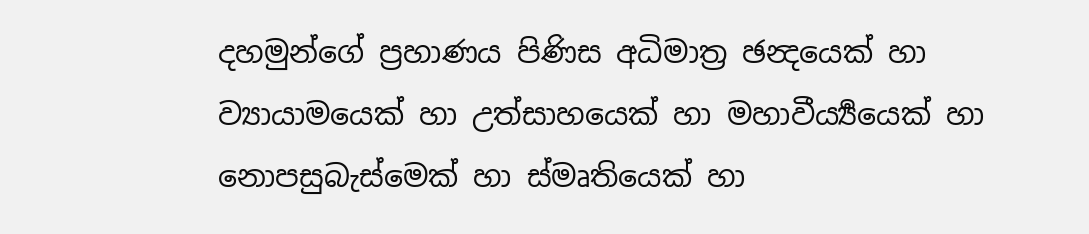දහමුන්ගේ ප්‍රහාණය පිණිස අධිමාත්‍ර ඡන්‍දයෙක් හා ව්‍යායාමයෙක් හා උත්සාහයෙක් හා මහාවීර්‍ය්‍යයෙක් හා නොපසුබැස්මෙක් හා ස්මෘතියෙක් හා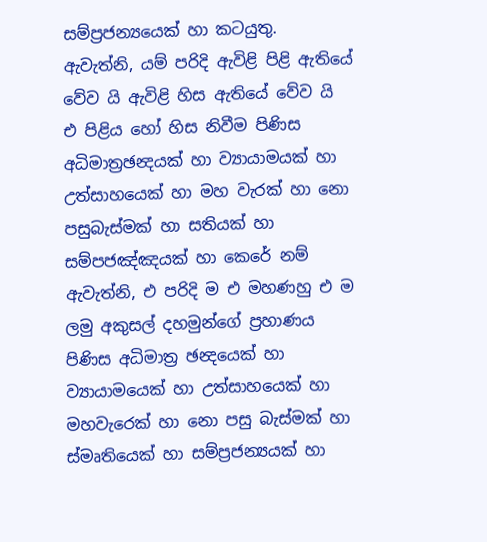සම්ප්‍රජන්‍යයෙක් හා කටයුතු. ඇවැත්නි, යම් පරිදි ඇවිළි පිළි ඇතියේ වේව යි ඇවිළි හිස ඇතියේ වේව යි එ පිළිය හෝ හිස නිවීම පිණිස අධිමාත්‍රඡන්‍දයක් හා ව්‍යායාමයක් හා උත්සාහයෙක් හා මහ වැරක් හා නො පසුබැස්මක් හා සතියක් හා සම්පජඤ්ඤයක් හා කෙරේ නම් ඇවැත්නි, එ පරිදි ම එ මහණහු එ ම ලමු අකුසල් දහමුන්ගේ ප්‍රහාණය පිණිස අධිමාත්‍ර ඡන්‍දයෙක් හා ව්‍යායාමයෙක් හා උත්සාහයෙක් හා මහවැරෙක් හා නො පසු බැස්මක් හා ස්මෘතියෙක් හා සම්ප්‍රජන්‍යයක් හා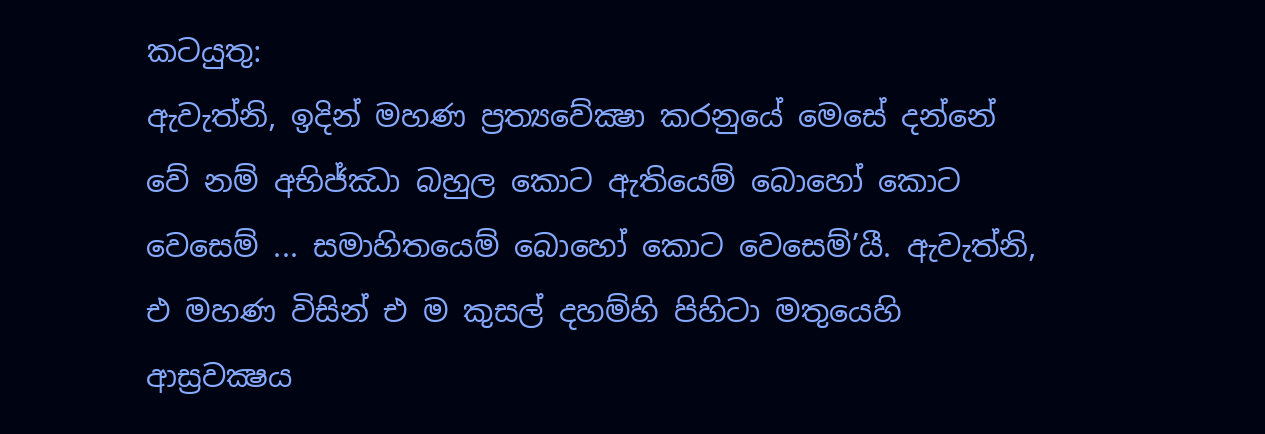කටයුතු:
ඇවැත්නි, ඉදින් මහණ ප්‍රත්‍යවේක්‍ෂා කරනුයේ මෙසේ දන්නේ වේ නම් අභිජ්ඣා බහුල කොට ඇතියෙම් බොහෝ කොට වෙසෙම් ... සමාහිතයෙම් බොහෝ කොට වෙසෙම්’යී. ඇවැත්නි, එ මහණ විසින් එ ම කුසල් දහම්හි පිහිටා මතුයෙහි ආස්‍රවක්‍ෂය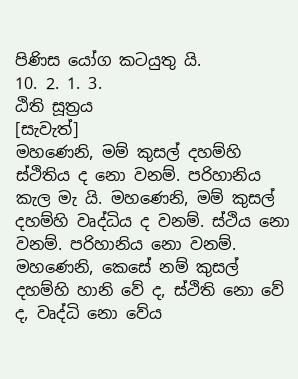පිණිස යෝග කටයුතු යි.
10. 2. 1. 3.
ඨිති සූත්‍රය
[සැවැත්]
මහණෙනි, මම් කුසල් දහම්හි ස්ථිතිය ද නො වනම්. පරිහානිය කැල මැ යි. මහණෙනි, මම් කුසල් දහම්හි වෘද්ධිය ද වනම්. ස්ථිය නො වනම්. පරිහානිය නො වනම්.
මහණෙනි, කෙසේ නම් කුසල් දහම්හි හානි වේ ද, ස්ථිති නො වේ ද, වෘද්ධි නො වේය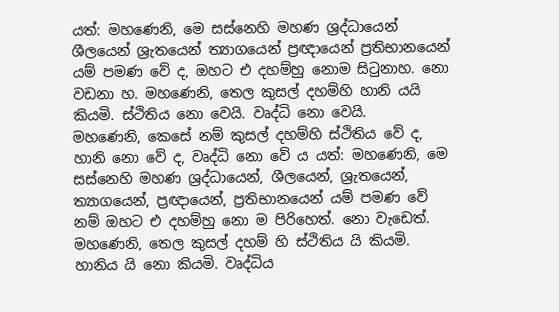යත්: මහණෙනි, මෙ සස්නෙහි මහණ ශ්‍රද්ධායෙන් ශීලයෙන් ශ්‍රැතයෙන් ත්‍යාගයෙන් ප්‍රඥායෙන් ප්‍රතිභානයෙන් යම් පමණ වේ ද, ඔහට එ දහම්හු නොම සිටුනාහ. නො වඩනා හ. මහණෙනි, තෙල කුසල් දහම්හි හානි යයි කියමි. ස්ථිතිය නො වෙයි. වෘද්ධි නො වෙයි.
මහණෙනි, කෙසේ නම් කුසල් දහම්හි ස්ථිතිය වේ ද, හානි නො වේ ද, වෘද්ධි නො වේ ය යත්: මහණෙනි, මෙ සස්නෙහි මහණ ශ්‍රද්ධායෙන්, ශීලයෙන්, ශ්‍රැතයෙන්, ත්‍යාගයෙන්, ප්‍රඥායෙන්, ප්‍රතිභානයෙන් යම් පමණ වේ නම් ඔහට එ දහම්හු නො ම පිරිහෙත්. නො වැඩෙත්. මහණෙනි, තෙල කුසල් දහම් හි ස්ථිතිය යි කියමි. හානිය යි නො කියමි. වෘද්ධිය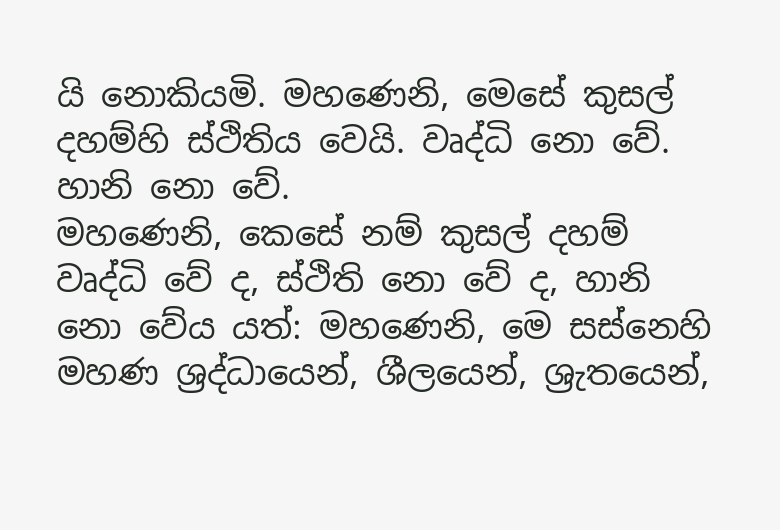යි නොකියමි. මහණෙනි, මෙසේ කුසල් දහම්හි ස්ථිතිය වෙයි. වෘද්ධි නො වේ. හානි නො වේ.
මහණෙනි, කෙසේ නම් කුසල් දහම් වෘද්ධි වේ ද, ස්ථිති නො වේ ද, හානි නො වේය යත්: මහණෙනි, මෙ සස්නෙහි මහණ ශ්‍රද්ධායෙන්, ශීලයෙන්, ශ්‍රැතයෙන්,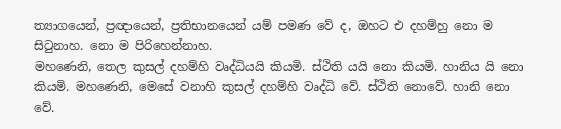ත්‍යාගයෙන්, ප්‍රඥායෙන්, ප්‍රතිභානයෙන් යම් පමණ වේ ද, ඔහට එ දහම්හු නො ම සිටුනාහ. නො ම පිරිහෙන්නාහ.
මහණෙනි, තෙල කුසල් දහම්හි වෘද්ධියයි කියමි. ස්ථිති යයි නො කියමි. හානිය යි නො කියමි. මහණෙනි, මෙසේ වනාහි කුසල් දහම්හි වෘද්ධි වේ. ස්ථිති නොවේ. හානි නො වේ.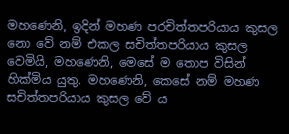මහණෙනි, ඉදින් මහණ පරචිත්තපරියාය කුසල නො වේ නම් එකල සචිත්තපරියාය කුසල වෙමියි, මහණෙනි, මෙසේ ම තොප විසින් හික්මිය යුතු. මහණෙනි, කෙසේ නම් මහණ සචිත්තපරියාය කුසල වේ ය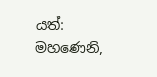යත්: මහණෙනි,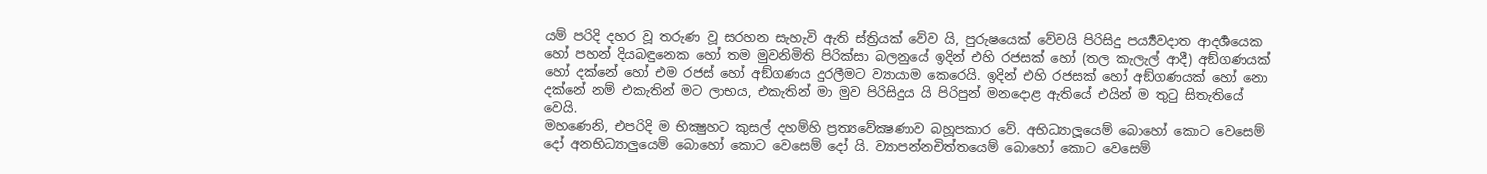යම් පරිදි දහර වූ තරුණ වූ සරහන සැහැවි ඇති ස්ත්‍රියක් වේව යි, පුරුෂයෙක් වේවයි පිරිසිදු පර්‍ය්‍යවදාත ආදර්‍ශයෙක හෝ පහන් දියබඳුනෙක හෝ තම මුවනිමිති පිරික්සා බලනුයේ ඉදින් එහි රජසක් හෝ (තල කැලැල් ආදී) අඞ්ගණයක් හෝ දක්නේ හෝ එම රජස් හෝ අඞ්ගණය දුරලීමට ව්‍යායාම කෙරෙයි. ඉදින් එහි රජසක් හෝ අඞ්ගණයක් හෝ නො දක්නේ නම් එකැතින් මට ලාභය, එකැතින් මා මුව පිරිසිදුය යි පිරිපුන් මනදොළ ඇතියේ එයින් ම තුටු සිතැතියේ වෙයි.
මහණෙනි, එපරිදි ම භික්‍ෂුහට කුසල් දහම්හි ප්‍රත්‍යවේක්‍ෂණාව බහූපකාර වේ. අභිධ්‍යාලූයෙම් බොහෝ කොට වෙසෙම් දෝ අනභිධ්‍යාලුයෙම් බොහෝ කොට වෙසෙම් දෝ යි. ව්‍යාපන්නචිත්තයෙම් බොහෝ කොට වෙසෙම්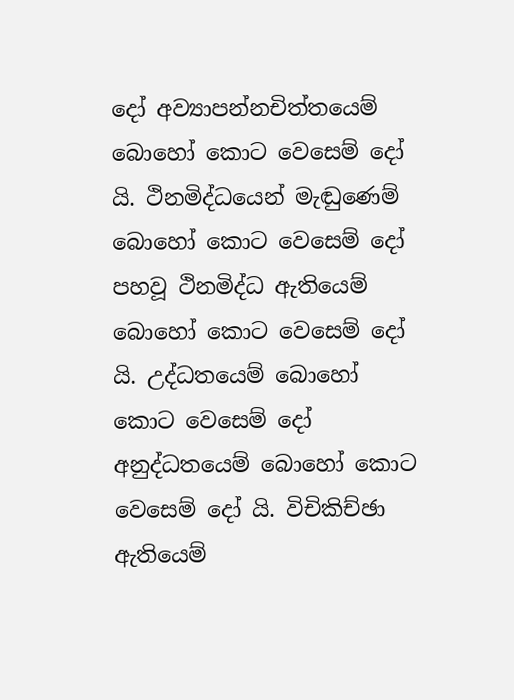දෝ අව්‍යාපන්නචිත්තයෙම් බොහෝ කොට වෙසෙම් දෝ යි. ථිනමිද්ධයෙන් මැඬුණෙම් බොහෝ කොට වෙසෙම් දෝ පහවූ ථිනමිද්ධ ඇතියෙම් බොහෝ කොට වෙසෙම් දෝ යි. උද්ධතයෙම් බොහෝ කොට වෙසෙම් දෝ අනුද්ධතයෙම් බොහෝ කොට වෙසෙම් දෝ යි. විචිකිච්ඡා ඇතියෙම්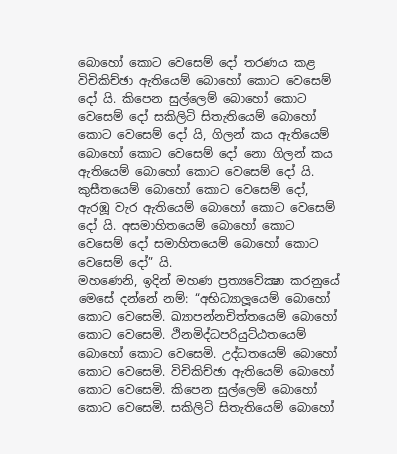බොහෝ කොට වෙසෙම් දෝ තරණය කළ විචිකිච්ඡා ඇතියෙම් බොහෝ කොට වෙසෙම් දෝ යි. කිපෙන සුල්ලෙම් බොහෝ කොට වෙසෙම් දෝ සකිලිටි සිතැතියෙම් බොහෝ කොට වෙසෙම් දෝ යි, ගිලන් කය ඇතියෙම් බොහෝ කොට වෙසෙම් දෝ නො ගිලන් කය ඇතියෙම් බොහෝ කොට වෙසෙම් දෝ යි. කුසීතයෙම් බොහෝ කොට වෙසෙම් දෝ, ඇරඹූ වැර ඇතියෙම් බොහෝ කොට වෙසෙම් දෝ යි. අසමාහිතයෙම් බොහෝ කොට වෙසෙම් දෝ සමාහිතයෙම් බොහෝ කොට වෙසෙම් දෝ” යි.
මහණෙනි, ඉදින් මහණ ප්‍රත්‍යවේක්‍ෂා කරනුයේ මෙසේ දන්නේ නම්: “අභිධ්‍යාලූයෙම් බොහෝ කොට වෙසෙමි. ඛ්‍යාපන්නචිත්තයෙම් බොහෝ කොට වෙසෙමි. ථිනමිද්ධපරියුට්ඨතයෙම් බොහෝ කොට වෙසෙමි. උද්ධතයෙම් බොහෝ කොට වෙසෙමි. විචිකිච්ඡා ඇතියෙම් බොහෝ කොට වෙසෙමි. කිපෙන සුල්ලෙම් බොහෝ කොට වෙසෙමි. සකිලිටි සිතැතියෙම් බොහෝ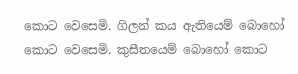කොට වෙසෙමි. ගිලන් කය ඇතියෙම් බොහෝ කොට වෙසෙමි. කුසීතයෙම් බොහෝ කොට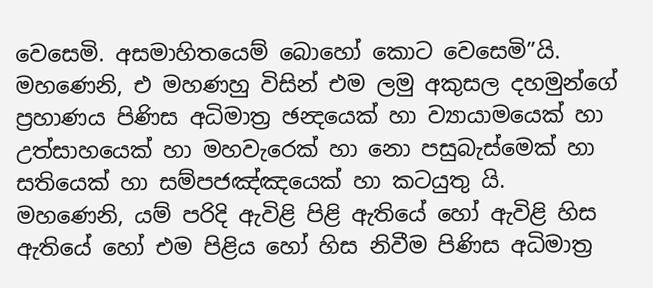වෙසෙමි. අසමාහිතයෙම් බොහෝ කොට වෙසෙමි”යි. මහණෙනි, එ මහණහු විසින් එම ලමු අකුසල දහමුන්ගේ ප්‍රහාණය පිණිස අධිමාත්‍ර ඡන්‍දයෙක් හා ව්‍යායාමයෙක් හා උත්සාහයෙක් හා මහවැරෙක් හා නො පසුබැස්මෙක් හා සතියෙක් හා සම්පජඤ්ඤයෙක් හා කටයුතු යි.
මහණෙනි, යම් පරිදි ඇවිළි පිළි ඇතියේ හෝ ඇවිළි හිස ඇතියේ හෝ එම පිළිය හෝ හිස නිවීම පිණිස අධිමාත්‍ර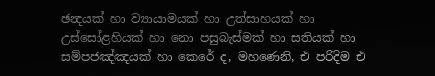ඡන්‍දයක් හා ව්‍යායාමයක් හා උත්සාහයක් හා උස්සෝළහියක් හා නො පසුබැස්මක් හා සතියක් හා සම්පජඤ්ඤයක් හා කෙරේ ද, මහණෙනි, එ පරිදිම එ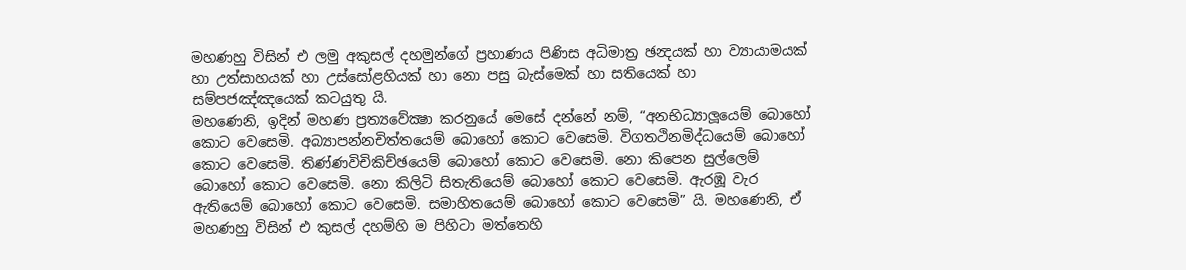මහණහු විසින් එ ලමු අකුසල් දහමුන්ගේ ප්‍රහාණය පිණිස අධිමාත්‍ර ඡන්‍දයක් හා ව්‍යායාමයක් හා උත්සාහයක් හා උස්සෝළහියක් හා නො පසු බැස්මෙක් හා සතියෙක් හා සම්පජඤ්ඤයෙක් කටයුතු යි.
මහණෙනි, ඉදින් මහණ ප්‍රත්‍යවේක්‍ෂා කරනුයේ මෙසේ දන්නේ නම්, “අනභිධ්‍යාලූයෙම් බොහෝ කොට වෙසෙමි. අබ්‍යාපන්නචිත්තයෙම් බොහෝ කොට වෙසෙමි. විගතථිනමිද්ධයෙම් බොහෝ කොට වෙසෙමි. තිණ්ණවිචිකිච්ඡයෙම් බොහෝ කොට වෙසෙමි. නො කිපෙන සුල්ලෙම් බොහෝ කොට වෙසෙමි. නො කිලිටි සිතැතියෙම් බොහෝ කොට වෙසෙමි. ඇරඹූ වැර ඇතියෙම් බොහෝ කොට වෙසෙමි. සමාහිතයෙම් බොහෝ කොට වෙසෙමි” යි. මහණෙනි, ඒ මහණහු විසින් එ කුසල් දහම්හි ම පිහිටා මත්තෙහි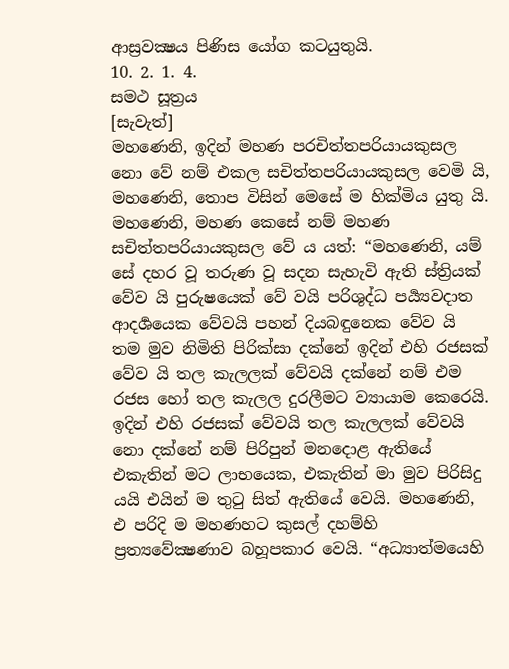ආස්‍රවක්‍ෂය පිණිස යෝග කටයුතුයි.
10. 2. 1. 4.
සමථ සූත්‍රය
[සැවැත්]
මහණෙනි, ඉදින් මහණ පරචිත්තපරියායකුසල නො වේ නම් එකල සචිත්තපරියායකුසල වෙමි යි, මහණෙනි, තොප විසින් මෙසේ ම හික්මිය යුතු යි.
මහණෙනි, මහණ කෙසේ නම් මහණ සචිත්තපරියායකුසල වේ ය යත්: “මහණෙනි, යම් සේ දහර වූ තරුණ වූ සදන සැහැවි ඇති ස්ත්‍රියක් වේව යි පුරුෂයෙක් වේ වයි පරිශුද්ධ පර්‍ය්‍යවදාත ආදර්‍ශයෙක වේවයි පහන් දියබඳුනෙක වේව යි තම මුව නිමිති පිරික්සා දක්නේ ඉදින් එහි රජසක් වේව යි තල කැලලක් වේවයි දක්නේ නම් එම රජස හෝ තල කැලල දුරලීමට ව්‍යායාම කෙරෙයි. ඉදින් එහි රජසක් වේවයි තල කැලලක් වේවයි නො දක්නේ නම් පිරිපුන් මනදොළ ඇතියේ එකැතින් මට ලාභයෙක, එකැතින් මා මුව පිරිසිදු යයි එයින් ම තුටු සිත් ඇතියේ වෙයි. මහණෙනි, එ පරිදි ම මහණහට කුසල් දහම්හි ප්‍රත්‍යවේක්‍ෂණාව බහූපකාර වෙයි. “අධ්‍යාත්මයෙහි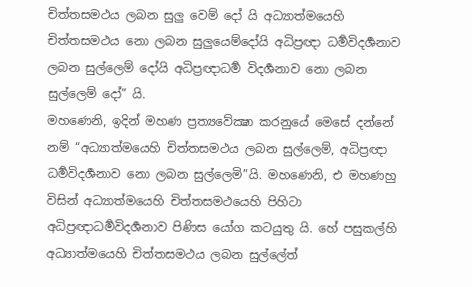චිත්තසමථය ලබන සුලු වෙම් දෝ යි අධ්‍යාත්මයෙහි චිත්තසමථය නො ලබන සුලුයෙම්දෝයි අධිප්‍රඥා ධර්‍මවිදර්‍ශනාව ලබන සුල්ලෙම් දෝයි අධිප්‍රඥාධර්‍ම විදර්‍ශනාව නො ලබන සුල්ලෙම් දෝ” යි.
මහණෙනි, ඉදින් මහණ ප්‍රත්‍යවේක්‍ෂා කරනුයේ මෙසේ දන්නේ නම් “අධ්‍යාත්මයෙහි චිත්තසමථය ලබන සුල්ලෙම්, අධිප්‍රඥා ධර්‍මවිදර්‍ශනාව නො ලබන සුල්ලෙමි”යි. මහණෙනි, එ මහණහු විසින් අධ්‍යාත්මයෙහි චිත්තසමථයෙහි පිහිටා අධිප්‍රඥාධර්‍මවිදර්‍ශනාව පිණිස යෝග කටයුතු යි. හේ පසුකල්හි අධ්‍යාත්මයෙහි චිත්තසමථය ලබන සුල්ලේත්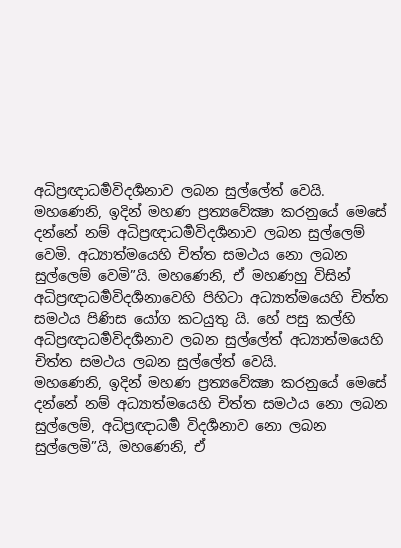අධිප්‍රඥාධර්‍මවිදර්‍ශනාව ලබන සුල්ලේත් වෙයි.
මහණෙනි, ඉදින් මහණ ප්‍රත්‍යවේක්‍ෂා කරනුයේ මෙසේ දන්නේ නම් අධිප්‍රඥාධර්‍මවිදර්‍ශනාව ලබන සුල්ලෙම් වෙමි. අධ්‍යාත්මයෙහි චිත්ත සමථය නො ලබන සුල්ලෙම් වෙමි”යි. මහණෙනි, ඒ මහණහු විසින් අධිප්‍රඥාධර්‍මවිදර්‍ශනාවෙහි පිහිටා අධ්‍යාත්මයෙහි චිත්ත සමථය පිණිස යෝග කටයුතු යි. හේ පසු කල්හි අධිප්‍රඥාධර්‍මවිදර්‍ශනාව ලබන සුල්ලේත් අධ්‍යාත්මයෙහි චිත්ත සමථය ලබන සුල්ලේත් වෙයි.
මහණෙනි, ඉදින් මහණ ප්‍රත්‍යවේක්‍ෂා කරනුයේ මෙසේ දන්නේ නම් අධ්‍යාත්මයෙහි චිත්ත සමථය නො ලබන සුල්ලෙම්, අධිප්‍රඥාධර්‍ම විදර්‍ශනාව නො ලබන සුල්ලෙමි”යි, මහණෙනි, ඒ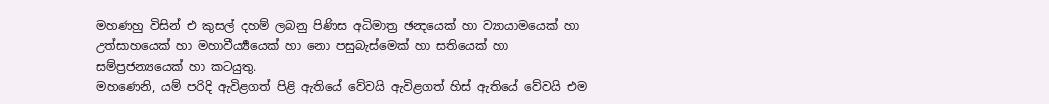මහණහු විසින් එ කුසල් දහම් ලබනු පිණිස අධිමාත්‍ර ඡන්‍දයෙක් හා ව්‍යායාමයෙක් හා උත්සාහයෙක් හා මහාවීර්‍ය්‍යයෙක් හා නො පසුබැස්මෙක් හා සතියෙක් හා සම්ප්‍රජන්‍යයෙක් හා කටයුතු.
මහණෙනි, යම් පරිදි ඇවිළගත් පිළි ඇතියේ වේවයි ඇවිළගත් හිස් ඇතියේ වේවයි එම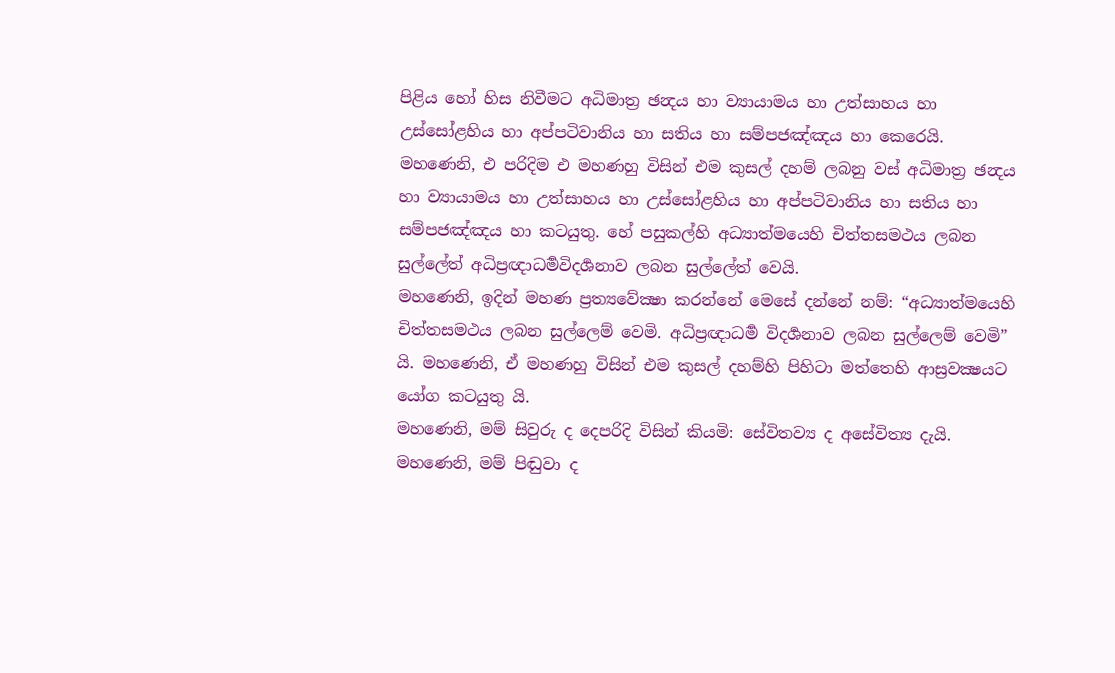පිළිය හෝ හිස නිවීමට අධිමාත්‍ර ඡන්‍දය හා ව්‍යායාමය හා උත්සාහය හා උස්සෝළහිය හා අප්පටිවානිය හා සතිය හා සම්පජඤ්ඤය හා කෙරෙයි. මහණෙනි, එ පරිදිම එ මහණහු විසින් එම කුසල් දහම් ලබනු වස් අධිමාත්‍ර ඡන්‍දය හා ව්‍යායාමය හා උත්සාහය හා උස්සෝළහිය හා අප්පටිවානිය හා සතිය හා සම්පජඤ්ඤය හා කටයුතු. හේ පසුකල්හි අධ්‍යාත්මයෙහි චිත්තසමථය ලබන සුල්ලේත් අධිප්‍රඥාධර්‍මවිදර්‍ශනාව ලබන සුල්ලේත් වෙයි.
මහණෙනි, ඉදින් මහණ ප්‍රත්‍යවේක්‍ෂා කරන්නේ මෙසේ දන්නේ නම්: “අධ්‍යාත්මයෙහි චිත්තසමථය ලබන සුල්ලෙම් වෙමි. අධිප්‍රඥාධර්‍ම විදර්‍ශනාව ලබන සුල්ලෙම් වෙමි” යි. මහණෙනි, ඒ මහණහු විසින් එම කුසල් දහම්හි පිහිටා මත්තෙහි ආස්‍රවක්‍ෂයට යෝග කටයුතු යි.
මහණෙනි, මම් සිවුරු ද දෙපරිදි විසින් කියමි: සේවිතව්‍ය ද අසේවිත්‍ය දැයි. මහණෙනි, මම් පිඬුවා ද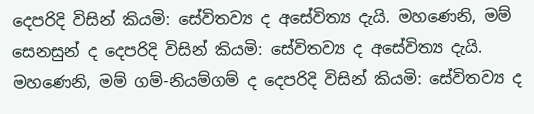දෙපරිදි විසින් කියමි: සේවිතව්‍ය ද අසේවිත්‍ය දැයි. මහණෙනි, මම් සෙනසුන් ද දෙපරිදි විසින් කියමි: සේවිතව්‍ය ද අසේවිත්‍ය දැයි. මහණෙනි, මම් ගම්-නියම්ගම් ද දෙපරිදි විසින් කියමි: සේවිතව්‍ය ද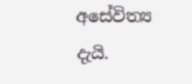අසේවිත්‍ය දැයි.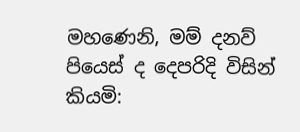මහණෙනි, මම් දනව් පියෙස් ද දෙපරිදි විසින් කියමි: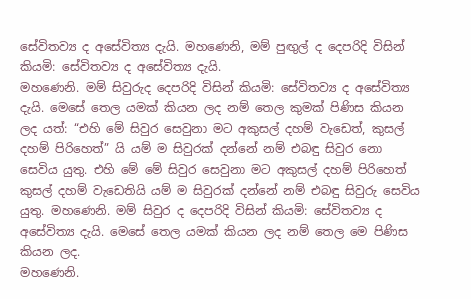සේවිතව්‍ය ද අසේවිත්‍ය දැයි. මහණෙනි, මම් පුඟුල් ද දෙපරිදි විසින් කියමි: සේවිතව්‍ය ද අසේවිත්‍ය දැයි.
මහණෙනි. මම් සිවුරුද දෙපරිදි විසින් කියමි: සේවිතව්‍ය ද අසේවිත්‍ය දැයි. මෙසේ තෙල යමක් කියන ලද නම් තෙල කුමක් පිණිස කියන ලද යත්: “එහි මේ සිවුර සෙවුනා මට අකුසල් දහම් වැඩෙත්, කුසල් දහම් පිරිහෙත්” යි යම් ම සිවුරක් දන්නේ නම් එබඳු සිවුර නො සෙවිය යුතු. එහි මේ මේ සිවුර සෙවුනා මට අකුසල් දහම් පිරිහෙත් කුසල් දහම් වැඩෙතියි යම් ම සිවුරක් දන්නේ නම් එබඳු සිවුරු සෙවිය යුතු. මහණෙනි. මම් සිවුර ද දෙපරිදි විසින් කියමි: සේවිතව්‍ය ද අසේවිත්‍ය දැයි. මෙසේ තෙල යමක් කියන ලද නම් තෙල මෙ පිණිස කියන ලද.
මහණෙනි.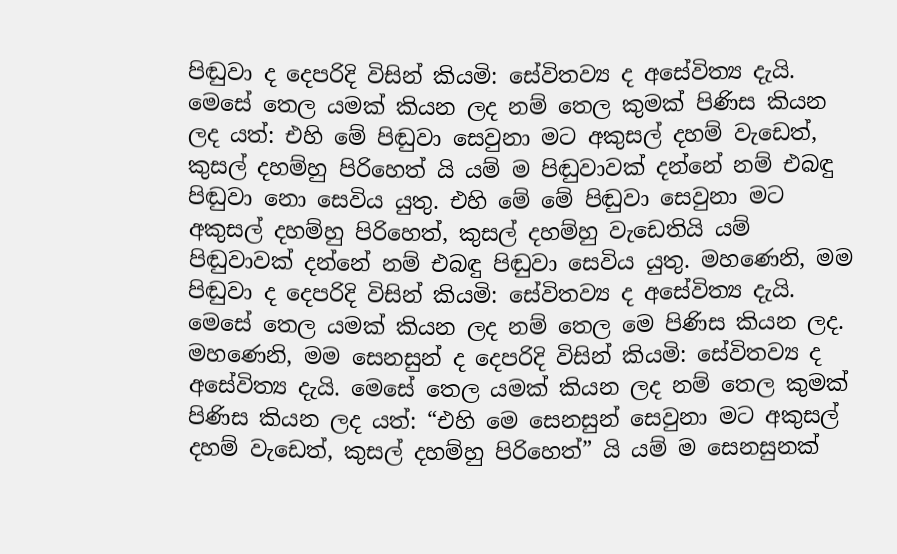පිඬුවා ද දෙපරිදි විසින් කියමි: සේවිතව්‍ය ද අසේවිත්‍ය දැයි. මෙසේ තෙල යමක් කියන ලද නම් තෙල කුමක් පිණිස කියන ලද යත්: එහි මේ පිඬුවා සෙවුනා මට අකුසල් දහම් වැඩෙත්, කුසල් දහම්හු පිරිහෙත් යි යම් ම පිඬුවාවක් දන්නේ නම් එබඳු පිඬුවා නො සෙවිය යුතු. එහි මේ මේ පිඬුවා සෙවුනා මට අකුසල් දහම්හු පිරිහෙත්, කුසල් දහම්හු වැඩෙතියි යම් පිඬුවාවක් දන්නේ නම් එබඳු පිඬුවා සෙවිය යුතු. මහණෙනි, මම පිඬුවා ද දෙපරිදි විසින් කියමි: සේවිතව්‍ය ද අසේවිත්‍ය දැයි. මෙසේ තෙල යමක් කියන ලද නම් තෙල මෙ පිණිස කියන ලද.
මහණෙනි, මම සෙනසුන් ද දෙපරිදි විසින් කියමි: සේවිතව්‍ය ද අසේවිත්‍ය දැයි. මෙසේ තෙල යමක් කියන ලද නම් තෙල කුමක් පිණිස කියන ලද යත්: “එහි මෙ සෙනසුන් සෙවුනා මට අකුසල් දහම් වැඩෙත්, කුසල් දහම්හු පිරිහෙත්” යි යම් ම සෙනසුනක්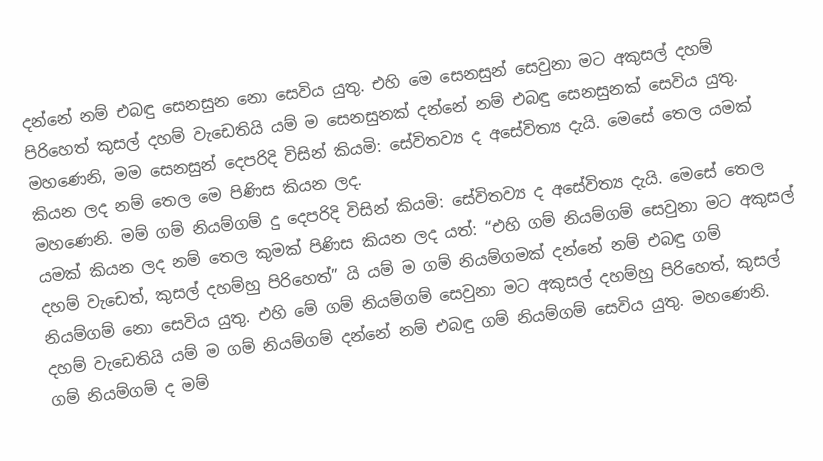දන්නේ නම් එබඳු සෙනසුන නො සෙවිය යුතු. එහි මෙ සෙනසුන් සෙවුනා මට අකුසල් දහම් පිරිහෙත් කුසල් දහම් වැඩෙතියි යම් ම සෙනසුනක් දන්නේ නම් එබඳු සෙනසුනක් සෙවිය යුතු. මහණෙනි, මම සෙනසුන් දෙපරිදි විසින් කියමි: සේවිතව්‍ය ද අසේවිත්‍ය දැයි. මෙසේ තෙල යමක් කියන ලද නම් තෙල මෙ පිණිස කියන ලද.
මහණෙනි. මම් ගම් නියම්ගම් දු දෙපරිදි විසින් කියමි: සේවිතව්‍ය ද අසේවිත්‍ය දැයි. මෙසේ තෙල යමක් කියන ලද නම් තෙල කුමක් පිණිස කියන ලද යත්: “එහි ගම් නියම්ගම් සෙවුනා මට අකුසල් දහම් වැඩෙත්, කුසල් දහම්හු පිරිහෙත්” යි යම් ම ගම් නියම්ගමක් දන්නේ නම් එබඳු ගම් නියම්ගම් නො සෙවිය යුතු. එහි මේ ගම් නියම්ගම් සෙවුනා මට අකුසල් දහම්හු පිරිහෙත්, කුසල් දහම් වැඩෙතියි යම් ම ගම් නියම්ගම් දන්නේ නම් එබඳු ගම් නියම්ගම් සෙවිය යුතු. මහණෙනි. ගම් නියම්ගම් ද මම්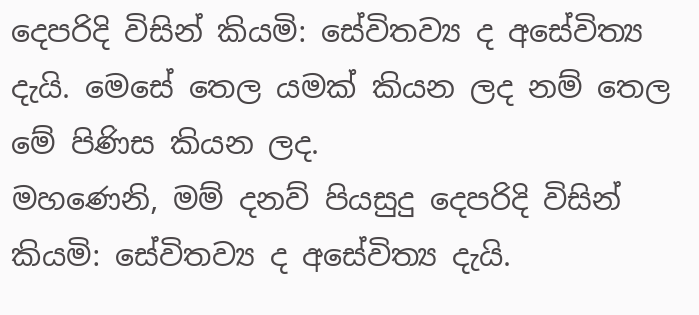දෙපරිදි විසින් කියමි: සේවිතව්‍ය ද අසේවිත්‍ය දැයි. මෙසේ තෙල යමක් කියන ලද නම් තෙල මේ පිණිස කියන ලද.
මහණෙනි, මම් දනව් පියසුදු දෙපරිදි විසින් කියමි: සේවිතව්‍ය ද අසේවිත්‍ය දැයි.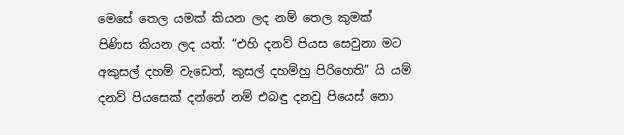මෙසේ තෙල යමක් කියන ලද නම් තෙල කුමක් පිණිස කියන ලද යත්: “එහි දනව් පියස සෙවුනා මට අකුසල් දහම් වැඩෙත්, කුසල් දහම්හු පිරිහෙති” යි යම් දනව් පියසෙක් දන්නේ නම් එබඳු දනවු පියෙස් නො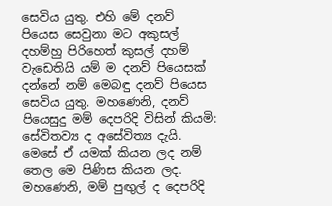සෙවිය යුතු. එහි මේ දනව් පියෙස සෙවුනා මට අකුසල් දහම්හු පිරිහෙත් කුසල් දහම් වැඩෙතියි යම් ම දනව් පියෙසක් දන්නේ නම් මෙබඳු දනව් පියෙස සෙවිය යුතු. මහණෙනි, දනව් පියෙසුදු මම් දෙපරිදි විසින් කියමි: සේවිතව්‍ය ද අසේවිත්‍ය දැයි. මෙසේ ඒ යමක් කියන ලද නම් තෙල මෙ පිණිස කියන ලද.
මහණෙනි, මම් පුඟුල් ද දෙපරිදි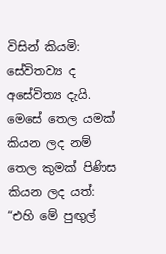විසින් කියමි: සේවිතව්‍ය ද අසේවිත්‍ය දැයි. මෙසේ තෙල යමක් කියන ලද නම් තෙල කුමක් පිණිස කියන ලද යත්: “එහි මේ පුඟුල්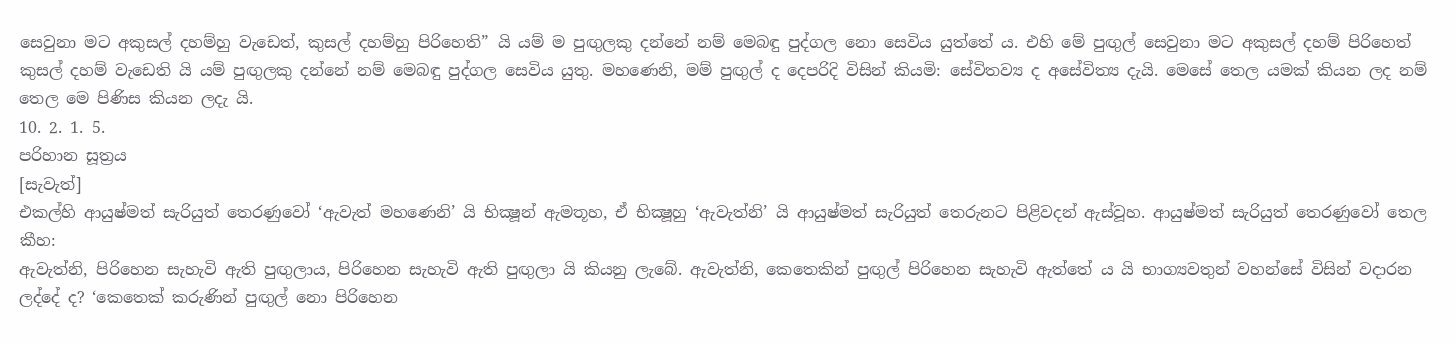සෙවුනා මට අකුසල් දහම්හු වැඩෙත්, කුසල් දහම්හු පිරිහෙති” යි යම් ම පුඟුලකු දන්නේ නම් මෙබඳු පුද්ගල නො සෙවිය යුත්තේ ය. එහි මේ පුඟුල් සෙවුනා මට අකුසල් දහම් පිරිහෙත් කුසල් දහම් වැඩෙති යි යම් පුඟුලකු දන්නේ නම් මෙබඳු පුද්ගල සෙවිය යුතු. මහණෙනි, මම් පුඟුල් ද දෙපරිදි විසින් කියමි: සේවිතව්‍ය ද අසේවිත්‍ය දැයි. මෙසේ තෙල යමක් කියන ලද නම් තෙල මෙ පිණිස කියන ලදැ යි.
10. 2. 1. 5.
පරිහාන සූත්‍රය
[සැවැත්]
එකල්හි ආයුෂ්මත් සැරියුත් තෙරණුවෝ ‘ඇවැත් මහණෙනි’ යි භික්‍ෂූන් ඇමතූහ, ඒ භික්‍ෂූහු ‘ඇවැත්නි’ යි ආයුෂ්මත් සැරියුත් තෙරුනට පිළිවදන් ඇස්වූහ. ආයුෂ්මත් සැරියුත් තෙරණුවෝ තෙල කීහ:
ඇවැත්නි, පිරිහෙන සැහැවි ඇති පුඟුලාය, පිරිහෙන සැහැවි ඇති පුඟුලා යි කියනු ලැබේ. ඇවැත්නි, කෙතෙකින් පුඟුල් පිරිහෙන සැහැවි ඇත්තේ ය යි භාග්‍යවතුන් වහන්සේ විසින් වදාරන ලද්දේ ද? ‘කෙතෙක් කරුණින් පුඟුල් නො පිරිහෙන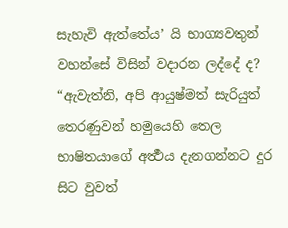සැහැවි ඇත්තේය’ යි භාග්‍යවතුන් වහන්සේ විසින් වදාරන ලද්දේ ද?
“ඇවැත්නි, අපි ආයුෂ්මත් සැරියුත් තෙරණුවන් හමුයෙහි තෙල භාෂිතයාගේ අර්‍ත්‍ථය දැනගන්නට දුර සිට වුවත්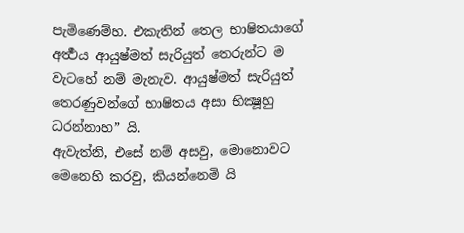පැමිණෙම්හ. එකැතින් තෙල භාෂිතයාගේ අර්‍ත්‍ථය ආයුෂ්මත් සැරියුත් තෙරුන්ට ම වැටහේ නම් මැනැව. ආයුෂ්මත් සැරියුත් තෙරණුවන්ගේ භාෂිතය අසා භික්‍ෂූහු ධරන්නාහ” යි.
ඇවැත්නි, එසේ නම් අසවු, මොනොවට මෙනෙහි කරවු, කියන්නෙමි යි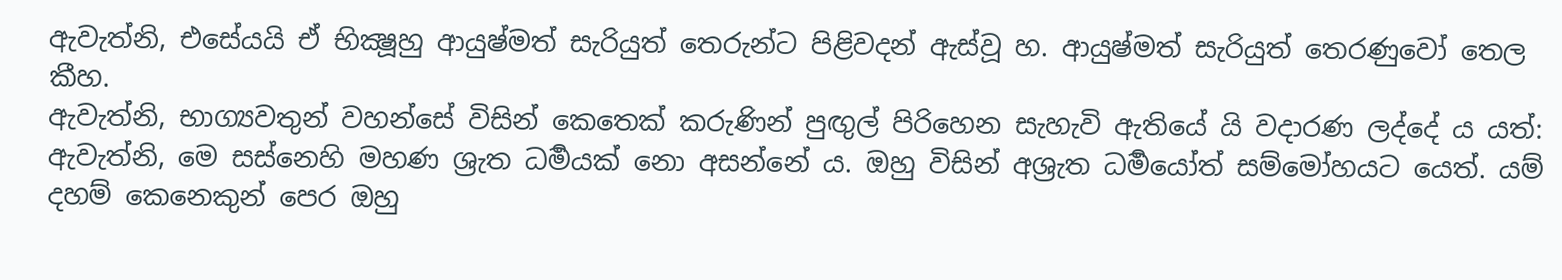ඇවැත්නි, එසේයයි ඒ භික්‍ෂූහු ආයුෂ්මත් සැරියුත් තෙරුන්ට පිළිවදන් ඇස්වූ හ. ආයුෂ්මත් සැරියුත් තෙරණුවෝ තෙල කීහ.
ඇවැත්නි, භාග්‍යවතුන් වහන්සේ විසින් කෙතෙක් කරුණින් පුඟුල් පිරිහෙන සැහැවි ඇතියේ යි වදාරණ ලද්දේ ය යත්: ඇවැත්නි, මෙ සස්නෙහි මහණ ශ්‍රැත ධර්‍මයක් නො අසන්නේ ය. ඔහු විසින් අශ්‍රැත ධර්‍මයෝත් සම්මෝහයට යෙත්. යම් දහම් කෙනෙකුන් පෙර ඔහු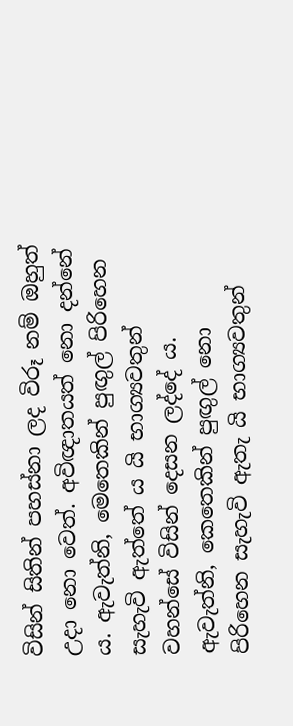විසින් සිතින් පහස්නා ලද විරූ නම් ඔහුත් උදා නො වෙත්. අවිඥාතයත් නො දන්නේ ය. ඇවැත්නි, මෙතෙකින් පුඟුල් පිරිහෙන සැහැවි ඇත්තේ ය යි භාග්‍යවතුන් වහන්සේ විසින් දෙසන ලද්දේ ය.
ඇවැත්නි, කෙතෙකින් පුඟුල් නො පිරිහෙන සැහැවි ඇතැ යි භාග්‍යවතුන්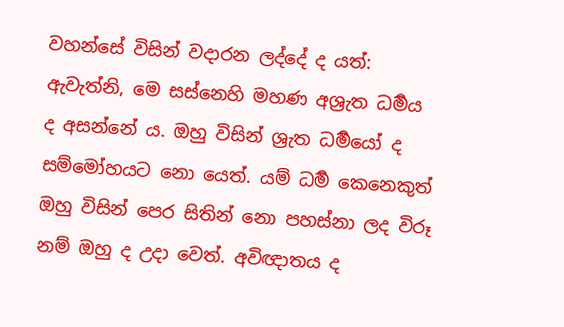වහන්සේ විසින් වදාරන ලද්දේ ද යත්: ඇවැත්නි, මෙ සස්නෙහි මහණ අශ්‍රැත ධර්‍මය ද අසන්නේ ය. ඔහු විසින් ශ්‍රැත ධර්‍මයෝ ද සම්මෝහයට නො යෙත්. යම් ධර්‍ම කෙනෙකුත් ඔහු විසින් පෙර සිතින් නො පහස්නා ලද විරූ නම් ඔහු ද උදා වෙත්. අවිඥාතය ද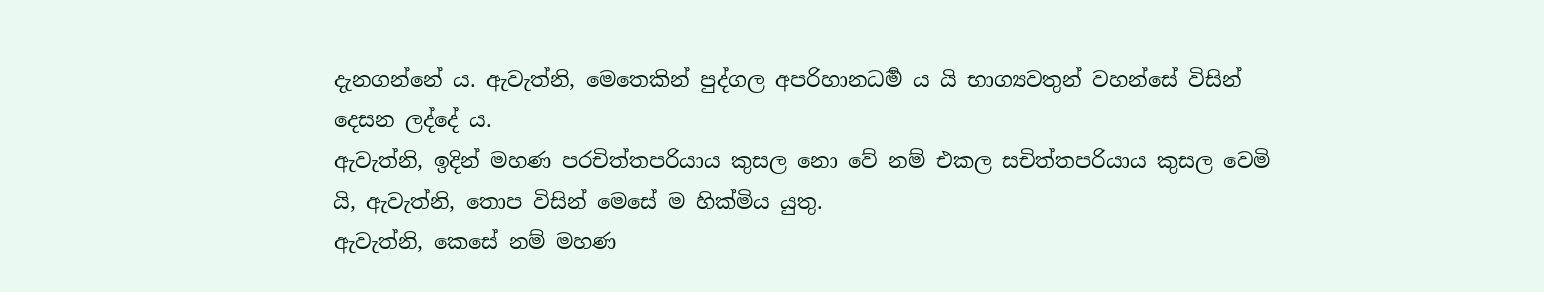දැනගන්නේ ය. ඇවැත්නි, මෙතෙකින් පුද්ගල අපරිහානධර්‍ම ය යි භාග්‍යවතුන් වහන්සේ විසින් දෙසන ලද්දේ ය.
ඇවැත්නි, ඉදින් මහණ පරචිත්තපරියාය කුසල නො වේ නම් එකල සචිත්තපරියාය කුසල වෙමි යි, ඇවැත්නි, තොප විසින් මෙසේ ම හික්මිය යුතු.
ඇවැත්නි, කෙසේ නම් මහණ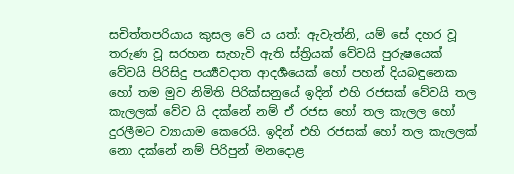සචිත්තපරියාය කුසල වේ ය යත්: ඇවැත්නි, යම් සේ දහර වූ තරුණ වූ සරහන සැහැවි ඇති ස්ත්‍රියක් වේවයි පුරුෂයෙක් වේවයි පිරිසිදු පර්‍ය්‍යවදාත ආදර්‍ශයෙක් හෝ පහන් දියබඳුනෙක හෝ තම මුව නිමිති පිරික්සනුයේ ඉදින් එහි රජසක් වේවයි තල කැලලක් වේව යි දක්නේ නම් ඒ රජස හෝ තල කැලල හෝ දුරලීමට ව්‍යායාම කෙරෙයි. ඉදින් එහි රජසක් හෝ තල කැලලක් නො දක්නේ නම් පිරිපුන් මනදොළ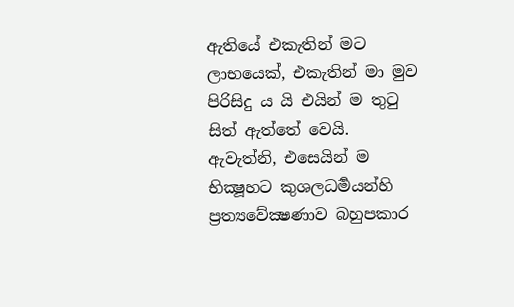ඇතියේ එකැතින් මට ලාභයෙක්, එකැතින් මා මුව පිරිසිදු ය යි එයින් ම තුටු සිත් ඇත්තේ වෙයි. ඇවැත්නි, එසෙයින් ම භික්‍ෂූහට කුශලධර්‍මයන්හි ප්‍රත්‍යවේක්‍ෂණාව බහුපකාර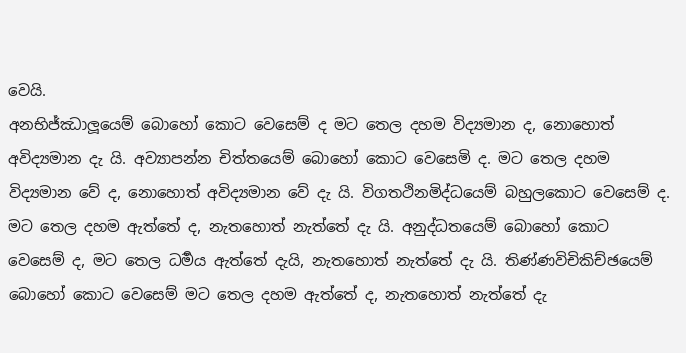වෙයි.
අනභිජ්ඣාලූයෙම් බොහෝ කොට වෙසෙම් ද මට තෙල දහම විද්‍යමාන ද, නොහොත් අවිද්‍යමාන දැ යි. අව්‍යාපන්න චිත්තයෙම් බොහෝ කොට වෙසෙමි ද. මට තෙල දහම විද්‍යමාන වේ ද, නොහොත් අවිද්‍යමාන වේ දැ යි. විගතථිනමිද්ධයෙම් බහුලකොට වෙසෙම් ද. මට තෙල දහම ඇත්තේ ද, නැතහොත් නැත්තේ දැ යි. අනුද්ධතයෙම් බොහෝ කොට වෙසෙම් ද, මට තෙල ධර්‍මය ඇත්තේ දැයි, නැතහොත් නැත්තේ දැ යි. තිණ්ණවිචිකිච්ඡයෙම් බොහෝ කොට වෙසෙම් මට තෙල දහම ඇත්තේ ද, නැතහොත් නැත්තේ දැ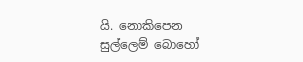යි. නොකිපෙන සුල්ලෙම් බොහෝ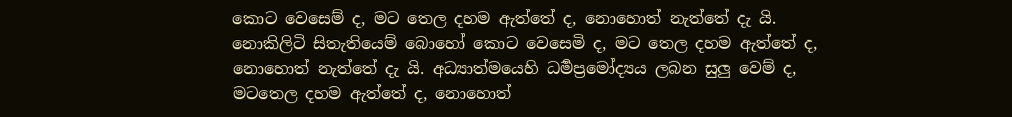කොට වෙසෙම් ද, මට තෙල දහම ඇත්තේ ද, නොහොත් නැත්තේ දැ යි. නොකිලිටි සිතැතියෙම් බොහෝ කොට වෙසෙමි ද, මට තෙල දහම ඇත්තේ ද, නොහොත් නැත්තේ දැ යි. අධ්‍යාත්මයෙහි ධර්‍මප්‍රමෝද්‍යය ලබන සුලු වෙම් ද, මටතෙල දහම ඇත්තේ ද, නොහොත්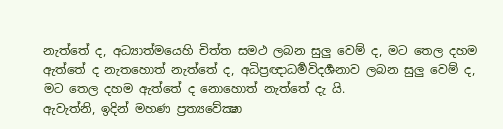නැත්තේ ද, අධ්‍යාත්මයෙහි චිත්ත සමථ ලබන සුලු වෙම් ද, මට තෙල දහම ඇත්තේ ද නැතහොත් නැත්තේ ද, අධිප්‍රඥාධර්‍මවිදර්‍ශනාව ලබන සුලු වෙම් ද, මට තෙල දහම ඇත්තේ ද නොහොත් නැත්තේ දැ යි.
ඇවැත්නි, ඉදින් මහණ ප්‍රත්‍යවේක්‍ෂා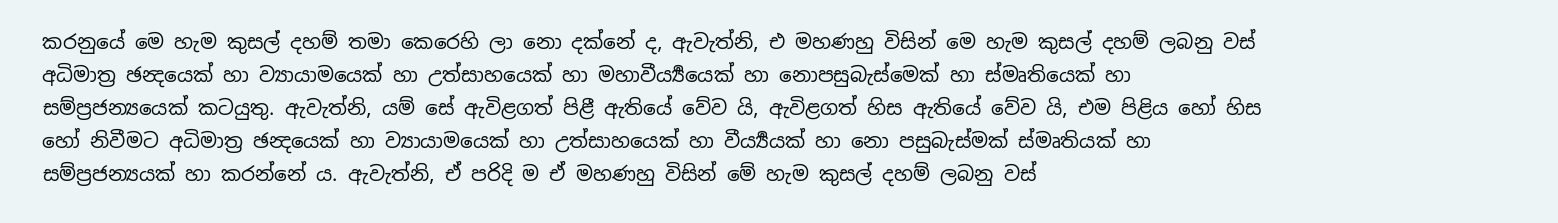කරනුයේ මෙ හැම කුසල් දහම් තමා කෙරෙහි ලා නො දක්නේ ද, ඇවැත්නි, එ මහණහු විසින් මෙ හැම කුසල් දහම් ලබනු වස් අධිමාත්‍ර ඡන්‍දයෙක් හා ව්‍යායාමයෙක් හා උත්සාහයෙක් හා මහාවීර්‍ය්‍යයෙක් හා නොපසුබැස්මෙක් හා ස්මෘතියෙක් හා සම්ප්‍රජන්‍යයෙක් කටයුතු. ඇවැත්නි, යම් සේ ඇවිළගත් පිළී ඇතියේ වේව යි, ඇවිළගත් හිස ඇතියේ වේව යි, එම පිළිය හෝ හිස හෝ නිවීමට අධිමාත්‍ර ඡන්‍දයෙක් හා ව්‍යායාමයෙක් හා උත්සාහයෙක් හා වීර්‍ය්‍යයක් හා නො පසුබැස්මක් ස්මෘතියක් හා සම්ප්‍රජන්‍යයක් හා කරන්නේ ය. ඇවැත්නි, ඒ පරිදි ම ඒ මහණහු විසින් මේ හැම කුසල් දහම් ලබනු වස්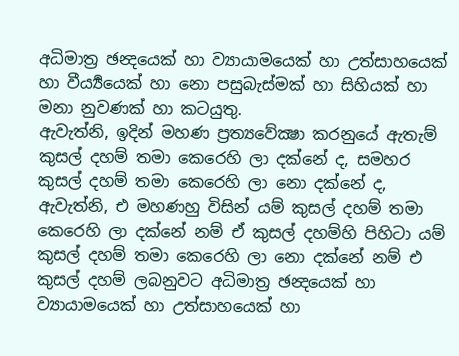අධිමාත්‍ර ඡන්‍දයෙක් හා ව්‍යායාමයෙක් හා උත්සාහයෙක් හා වීර්‍ය්‍යයෙක් හා නො පසුබැස්මක් හා සිහියක් හා මනා නුවණක් හා කටයුතු.
ඇවැත්නි, ඉදින් මහණ ප්‍රත්‍යවේක්‍ෂා කරනුයේ ඇතැම් කුසල් දහම් තමා කෙරෙහි ලා දක්නේ ද, සමහර කුසල් දහම් තමා කෙරෙහි ලා නො දක්නේ ද, ඇවැත්නි, එ මහණහු විසින් යම් කුසල් දහම් තමා කෙරෙහි ලා දක්නේ නම් ඒ කුසල් දහම්හි පිහිටා යම් කුසල් දහම් තමා කෙරෙහි ලා නො දක්නේ නම් එ කුසල් දහම් ලබනුවට අධිමාත්‍ර ඡන්‍දයෙක් හා ව්‍යායාමයෙක් හා උත්සාහයෙක් හා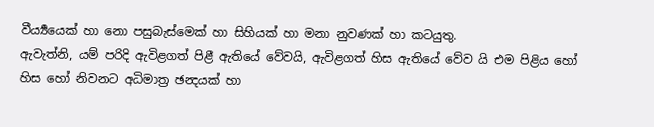වීර්‍ය්‍යයෙක් හා නො පසුබැස්මෙක් හා සිහියක් හා මනා නුවණක් හා කටයුතු.
ඇවැත්නි, යම් පරිදි ඇවිළගත් පිළී ඇතියේ වේවයි, ඇවිළගත් හිස ඇතියේ වේව යි එම පිළිය හෝ හිස හෝ නිවනට අධිමාත්‍ර ඡන්‍දයක් හා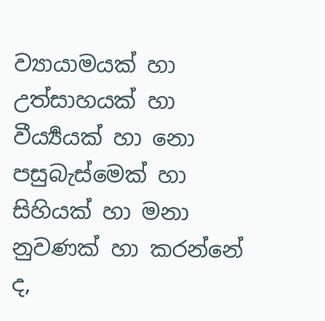ව්‍යායාමයක් හා උත්සාහයක් හා වීර්‍ය්‍යයක් හා නො පසුබැස්මෙක් හා සිහියක් හා මනා නුවණක් හා කරන්නේ ද,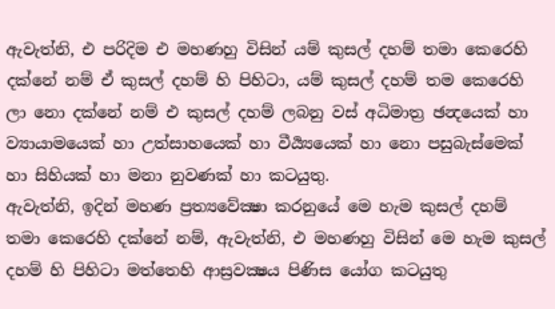ඇවැත්නි, එ පරිදිම එ මහණහු විසින් යම් කුසල් දහම් තමා කෙරෙහි දක්නේ නම් ඒ කුසල් දහම් හි පිහිටා, යම් කුසල් දහම් තම කෙරෙහි ලා නො දක්නේ නම් එ කුසල් දහම් ලබනු වස් අධිමාත්‍ර ඡන්‍දයෙක් හා ව්‍යායාමයෙක් හා උත්සාහයෙක් හා වීර්‍ය්‍යයෙක් හා නො පසුබැස්මෙක් හා සිහියක් හා මනා නුවණක් හා කටයුතු.
ඇවැත්නි, ඉදින් මහණ ප්‍රත්‍යවේක්‍ෂා කරනුයේ මෙ හැම කුසල් දහම් තමා කෙරෙහි දක්නේ නම්, ඇවැත්නි, එ මහණහු විසින් මෙ හැම කුසල් දහම් හි පිහිටා මත්තෙහි ආස්‍රවක්‍ෂය පිණිස යෝග කටයුතු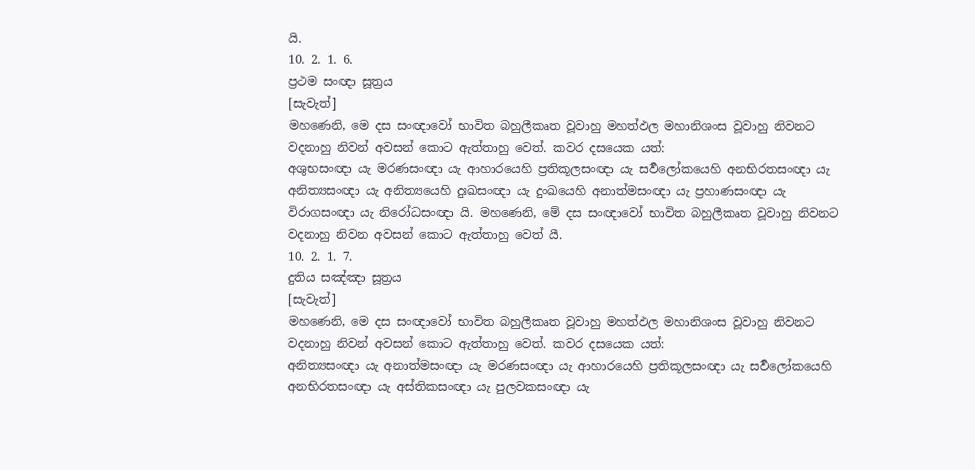යි.
10. 2. 1. 6.
ප්‍රථම සංඥා සූත්‍රය
[සැවැත්]
මහණෙනි, මෙ දස සංඥාවෝ භාවිත බහුලීකෘත වූවාහු මහත්ඵල මහානිශංස වූවාහු නිවනට වදනාහු නිවන් අවසන් කොට ඇත්තාහු වෙත්. කවර දසයෙක යත්:
අශුභසංඥා යැ මරණසංඥා යැ ආහාරයෙහි ප්‍රතිකූලසංඥා යැ සර්‍වලෝකයෙහි අනභිරතසංඥා යැ අනිත්‍යසංඥා යැ අනිත්‍යයෙහි දුඃඛසංඥා යැ දුංඛයෙහි අනාත්මසංඥා යැ ප්‍රහාණසංඥා යැ විරාගසංඥා යැ නිරෝධසංඥා යි. මහණෙනි, මේ දස සංඥාවෝ භාවිත බහුලීකෘත වූවාහු නිවනට වදනාහු නිවන අවසන් කොට ඇත්තාහු වෙත් යී.
10. 2. 1. 7.
දුතිය සඤ්ඤා සූත්‍රය
[සැවැත්]
මහණෙනි, මෙ දස සංඥාවෝ භාවිත බහුලීකෘත වූවාහු මහත්ඵල මහානිශංස වූවාහු නිවනට වදනාහු නිවන් අවසන් කොට ඇත්තාහු වෙත්. කවර දසයෙක යත්:
අනිත්‍යසංඥා යැ අනාත්මසංඥා යැ මරණසංඥා යැ ආහාරයෙහි ප්‍රතිකූලසංඥා යැ සර්‍වලෝකයෙහි අනභිරතසංඥා යැ අස්තිකසංඥා යැ පුලවකසංඥා යැ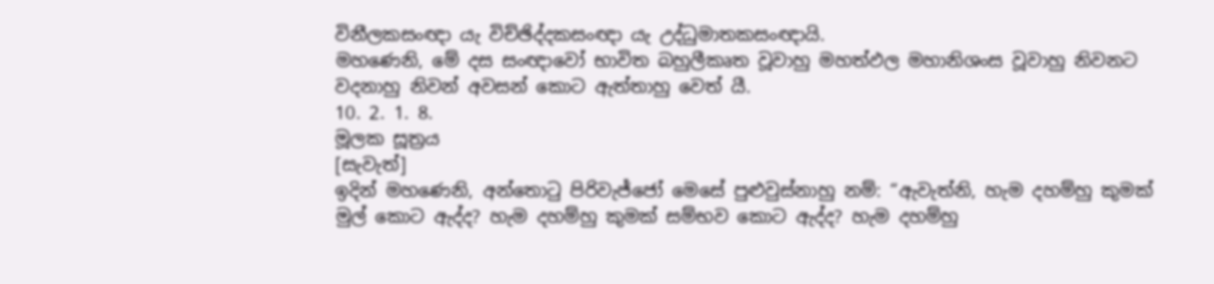විනීලකසංඥා යැ විච්ඡිද්දකසංඥා යැ උද්ධුමාතකසංඥායි.
මහණෙනි, මේ දස සංඥාවෝ භාවිත බහුලීකෘත වූවාහු මහත්ඵල මහානිශංස වූවාහු නිවනට වදනාහු නිවන් අවසන් කොට ඇත්තාහු වෙත් යී.
10. 2. 1. 8.
මූලක සූත්‍රය
[සැවැත්]
ඉදින් මහණෙනි, අන්තොටු පිරිවැජ්ජෝ මෙසේ පුළුවුස්නාහු නම්: “ඇවැත්නි, හැම දහම්හු කුමක් මුල් කොට ඇද්ද? හැම දහම්හු කුමක් සම්භව කොට ඇද්ද? හැම දහම්හු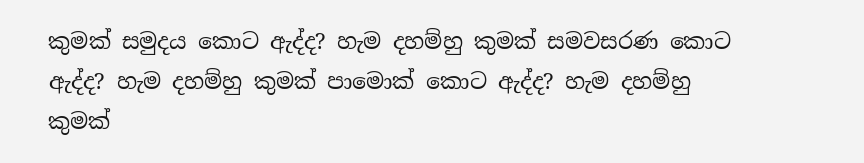කුමක් සමුදය කොට ඇද්ද? හැම දහම්හු කුමක් සමවසරණ කොට ඇද්ද? හැම දහම්හු කුමක් පාමොක් කොට ඇද්ද? හැම දහම්හු කුමක්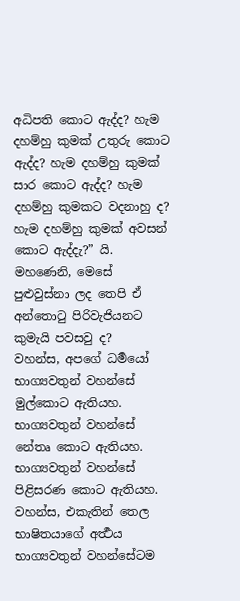අධිපති කොට ඇද්ද? හැම දහම්හු කුමක් උතුරු කොට ඇද්ද? හැම දහම්හු කුමක් සාර කොට ඇද්ද? හැම දහම්හු කුමකට වදනාහු ද? හැම දහම්හු කුමක් අවසන් කොට ඇද්දැ?” යි. මහණෙනි, මෙසේ පුළුවුස්නා ලද තෙපි ඒ අන්තොටු පිරිවැජියනට කුමැයි පවසවු ද?
වහන්ස, අපගේ ධර්‍මයෝ භාග්‍යවතුන් වහන්සේ මුල්කොට ඇතියහ. භාග්‍යවතුන් වහන්සේ නේතෘ කොට ඇතියහ. භාග්‍යවතුන් වහන්සේ පිළිසරණ කොට ඇතියහ. වහන්ස, එකැතින් තෙල භාෂිතයාගේ අර්‍ත්‍ථය භාග්‍යවතුන් වහන්සේටම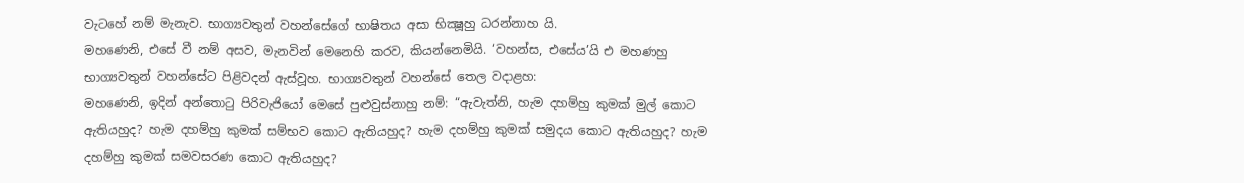වැටහේ නම් මැනැව. භාග්‍යවතුන් වහන්සේගේ භාෂිතය අසා භික්‍ෂූහු ධරන්නාහ යි.
මහණෙනි, එසේ වී නම් අසව, මැනවින් මෙනෙහි කරව, කියන්නෙමියි. ‘වහන්ස, එසේය’යි එ මහණහු භාග්‍යවතුන් වහන්සේට පිළිවදන් ඇස්වූහ. භාග්‍යවතුන් වහන්සේ තෙල වදාළහ:
මහණෙනි, ඉදින් අන්තොටු පිරිවැජියෝ මෙසේ පුළුවුස්නාහු නම්: “ඇවැත්නි, හැම දහම්හු කුමක් මුල් කොට ඇතියහුද? හැම දහම්හු කුමක් සම්භව කොට ඇතියහුද? හැම දහම්හු කුමක් සමුදය කොට ඇතියහුද? හැම දහම්හු කුමක් සමවසරණ කොට ඇතියහුද?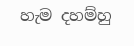හැම දහම්හු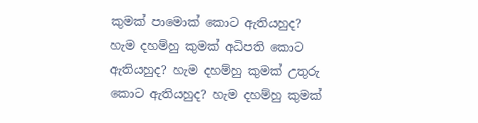කුමක් පාමොක් කොට ඇතියහුද? හැම දහම්හු කුමක් අධිපති කොට ඇතියහුද? හැම දහම්හු කුමක් උතුරු කොට ඇතියහුද? හැම දහම්හු කුමක්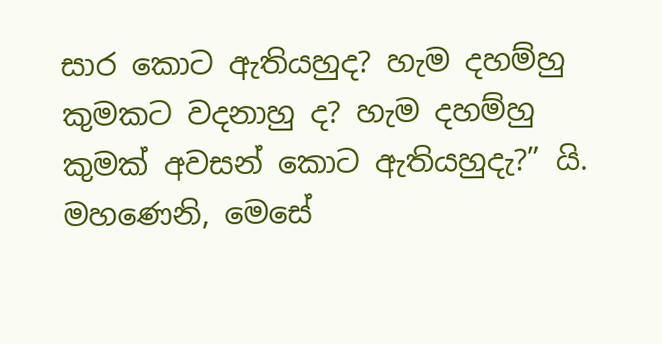සාර කොට ඇතියහුද? හැම දහම්හු කුමකට වදනාහු ද? හැම දහම්හු කුමක් අවසන් කොට ඇතියහුදැ?” යි. මහණෙනි, මෙසේ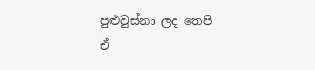පුළුවුස්නා ලද තෙපි ඒ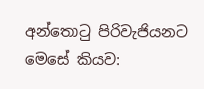අන්තොටු පිරිවැජියනට මෙසේ කියව: